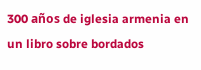300 años de iglesia armenia en un libro sobre bordados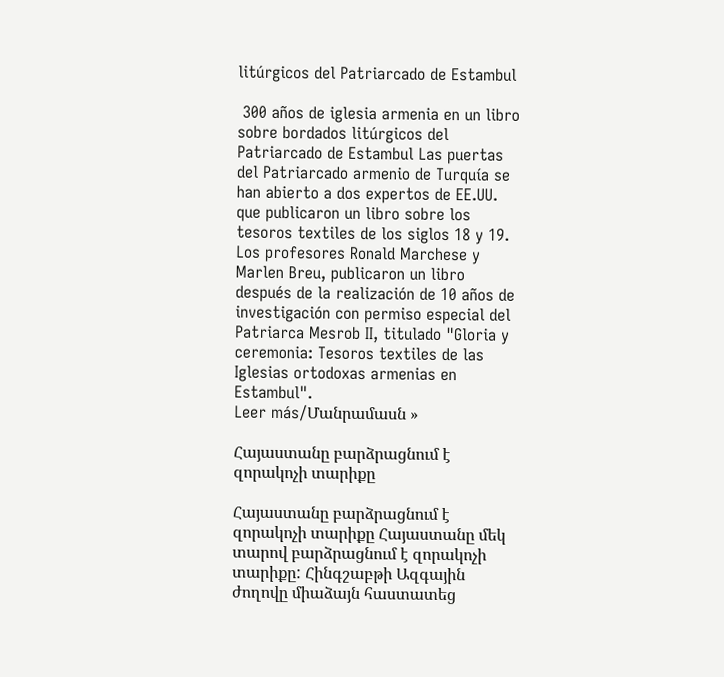litúrgicos del Patriarcado de Estambul

 300 años de iglesia armenia en un libro sobre bordados litúrgicos del Patriarcado de Estambul Las puertas del Patriarcado armenio de Turquía se han abierto a dos expertos de EE.UU. que publicaron un libro sobre los tesoros textiles de los siglos 18 y 19.
Los profesores Ronald Marchese y Marlen Breu, publicaron un libro después de la realización de 10 años de investigación con permiso especial del Patriarca Mesrob II, titulado "Gloria y ceremonia: Tesoros textiles de las Iglesias ortodoxas armenias en Estambul".
Leer más/Մանրամասն »

Հայաստանը բարձրացնում է զորակոչի տարիքը

Հայաստանը բարձրացնում է զորակոչի տարիքը Հայաստանը մեկ տարով բարձրացնում է զորակոչի տարիքը: Հինգշաբթի Ազգային ժողովը միաձայն հաստատեց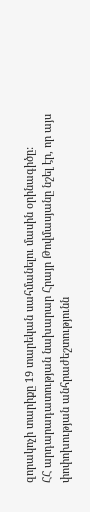զորակոչի տարիքը 19 տարեկան սահմանելու մասին օրինագիծը:
ՀՀ արդարադատության նախարար Հրայր Թովմասյանը նշել էր, որ այս փոփոխության անհրաժեշտությունն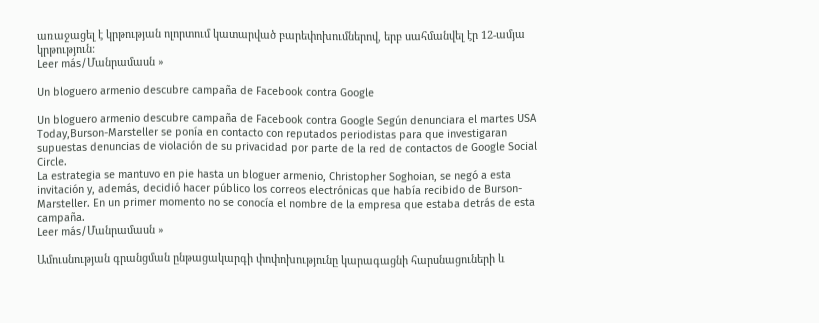առաջացել է կրթության ոլորտում կատարված բարեփոխումներով, երբ սահմանվել էր 12-ամյա կրթություն:
Leer más/Մանրամասն »

Un bloguero armenio descubre campaña de Facebook contra Google

Un bloguero armenio descubre campaña de Facebook contra Google Según denunciara el martes USA Today,Burson-Marsteller se ponía en contacto con reputados periodistas para que investigaran supuestas denuncias de violación de su privacidad por parte de la red de contactos de Google Social Circle.
La estrategia se mantuvo en pie hasta un bloguer armenio, Christopher Soghoian, se negó a esta invitación y, además, decidió hacer público los correos electrónicas que había recibido de Burson-Marsteller. En un primer momento no se conocía el nombre de la empresa que estaba detrás de esta campaña.
Leer más/Մանրամասն »

Ամուսնության գրանցման ընթացակարգի փոփոխությունը կարագացնի հարսնացուների և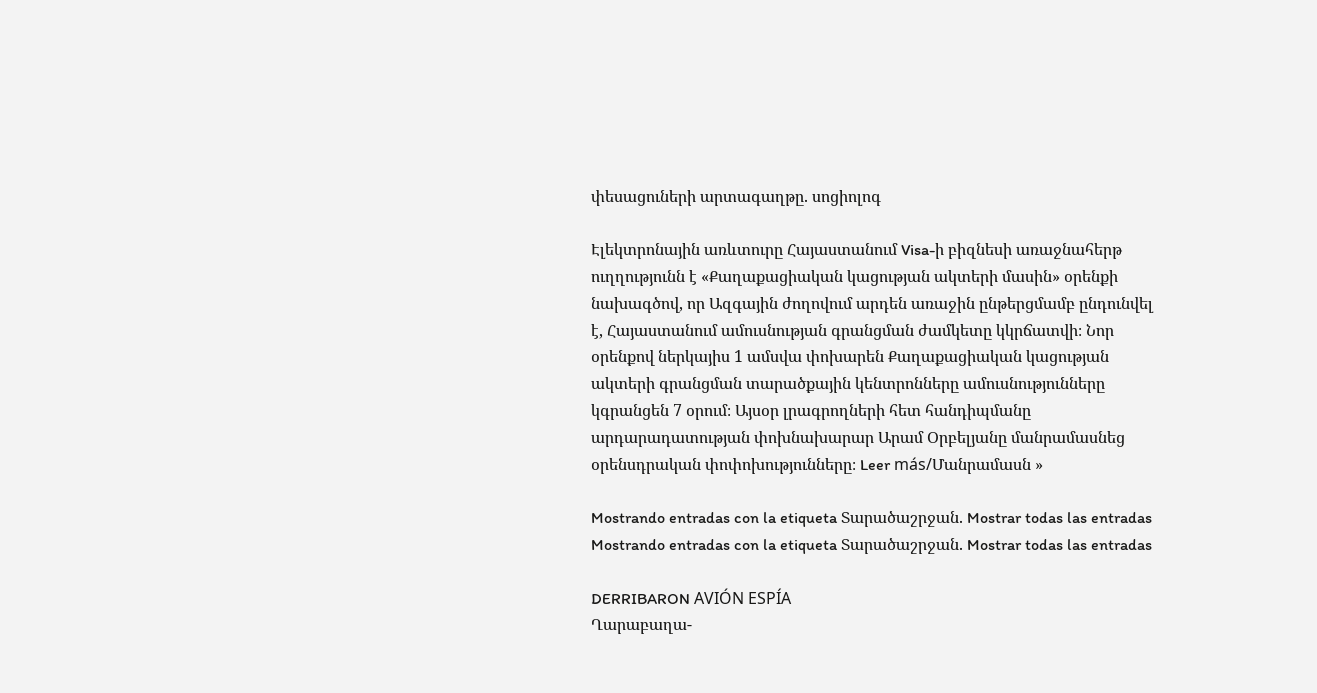փեսացուների արտագաղթը. սոցիոլոգ

Էլեկտրոնային առևտուրը Հայաստանում Visa-ի բիզնեսի առաջնահերթ ուղղությունն է «Քաղաքացիական կացության ակտերի մասին» օրենքի նախագծով, որ Ազգային ժողովում արդեն առաջին ընթերցմամբ ընդունվել է, Հայաստանում ամուսնության գրանցման ժամկետը կկրճատվի։ Նոր օրենքով ներկայիս 1 ամսվա փոխարեն Քաղաքացիական կացության ակտերի գրանցման տարածքային կենտրոնները ամուսնությունները կգրանցեն 7 օրում։ Այսօր լրագրողների հետ հանդիպմանը արդարադատության փոխնախարար Արամ Օրբելյանը մանրամասնեց օրենսդրական փոփոխությունները։ Leer más/Մանրամասն »

Mostrando entradas con la etiqueta Տարածաշրջան. Mostrar todas las entradas
Mostrando entradas con la etiqueta Տարածաշրջան. Mostrar todas las entradas

DERRIBARON AVIÓN ESPÍA
Ղարաբաղա-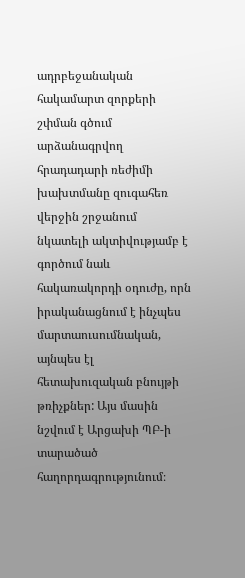ադրբեջանական հակամարտ զորքերի շփման գծում արձանագրվող հրադադարի ռեժիմի խախտմանը զուգահեռ վերջին շրջանում նկատելի ակտիվությամբ է գործում նաև հակառակորդի օդուժը, որն իրականացնում է ինչպես մարտաուսումնական, այնպես էլ հետախուզական բնույթի թռիչքներ: Այս մասին նշվում է Արցախի ՊԲ-ի տարածած հաղորդագրությունում։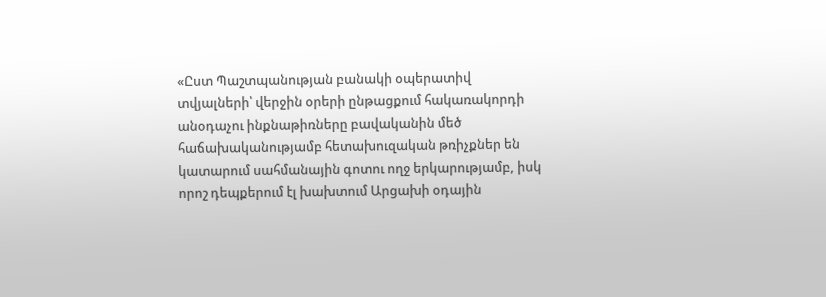«Ըստ Պաշտպանության բանակի օպերատիվ տվյալների՝ վերջին օրերի ընթացքում հակառակորդի անօդաչու ինքնաթիռները բավականին մեծ հաճախականությամբ հետախուզական թռիչքներ են կատարում սահմանային գոտու ողջ երկարությամբ, իսկ որոշ դեպքերում էլ խախտում Արցախի օդային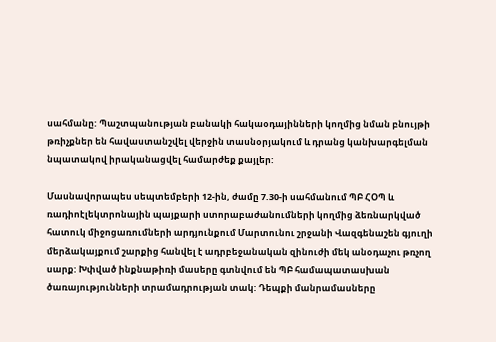սահմանը: Պաշտպանության բանակի հակաօդայինների կողմից նման բնույթի թռիչքներ են հավաստանշվել վերջին տասնօրյակում և դրանց կանխարգելման նպատակով իրականացվել համարժեք քայլեր:

Մասնավորապես սեպտեմբերի 12-ին, ժամը 7.30-ի սահմանում ՊԲ ՀՕՊ և ռադիոէլեկտրոնային պայքարի ստորաբաժանումների կողմից ձեռնարկված հատուկ միջոցառումների արդյունքում Մարտունու շրջանի Վազգենաշեն գյուղի մերձակայքում շարքից հանվել է ադրբեջանական զինուժի մեկ անօդաչու թռչող սարք: Խփված ինքնաթիռի մասերը գտնվում են ՊԲ համապատասխան ծառայությունների տրամադրության տակ: Դեպքի մանրամասները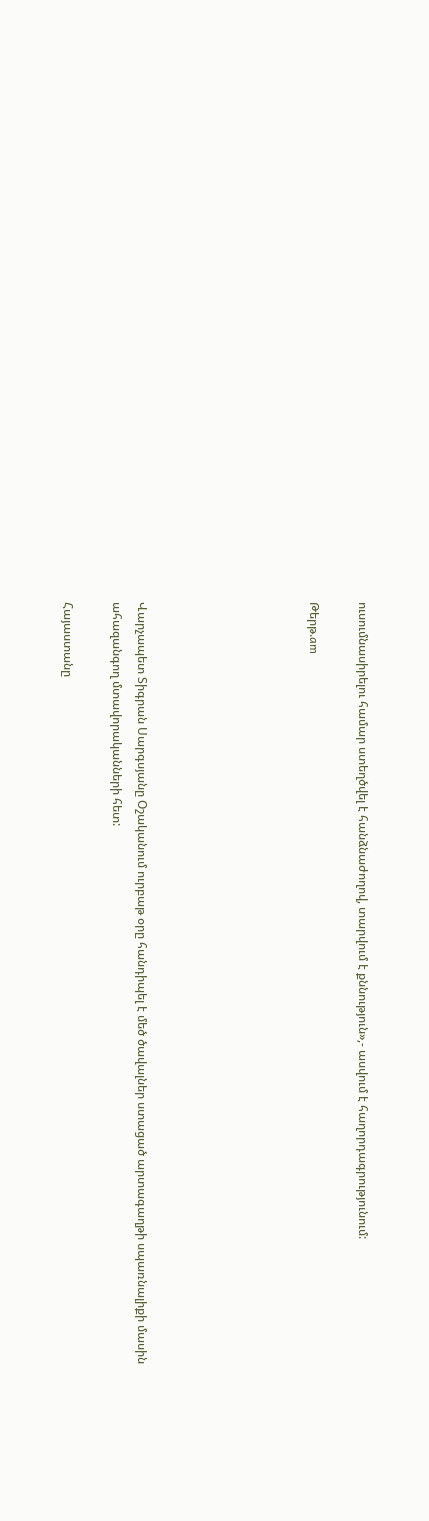ուսումնասիրելու համար ստեղծվել է հանձնաժողով, տարվում է քննություն»,- ասվում է հաղորդագրությունում:

Թերթ.am






Վարչապետ Տիգրան Սարգսյանը Օշականում ուրբաթ օրը հանդիպել է մեծ ծավալներ ստացած արտագաղթի սպառնալիքի մասին ահազանգող մտավորականների հետ:

Հայաստանը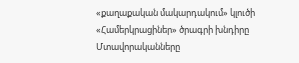«քաղաքական մակարդակում» կլուծի «Համերկրացիներ» ծրագրի խնդիրը
Մտավորականները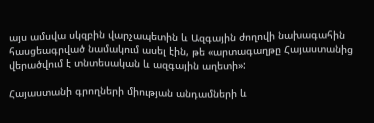այս ամսվա սկզբին վարչապետին և Ազգային ժողովի նախագահին հասցեագրված նամակում ասել էին, թե «արտագաղթը Հայաստանից վերածվում է տնտեսական և ազգային աղետի»:

Հայաստանի գրողների միության անդամների և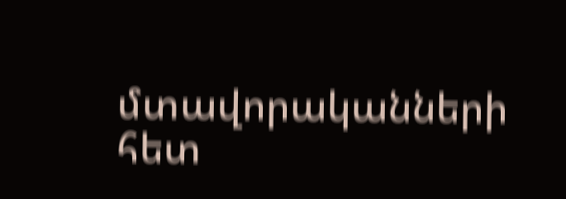մտավորականների հետ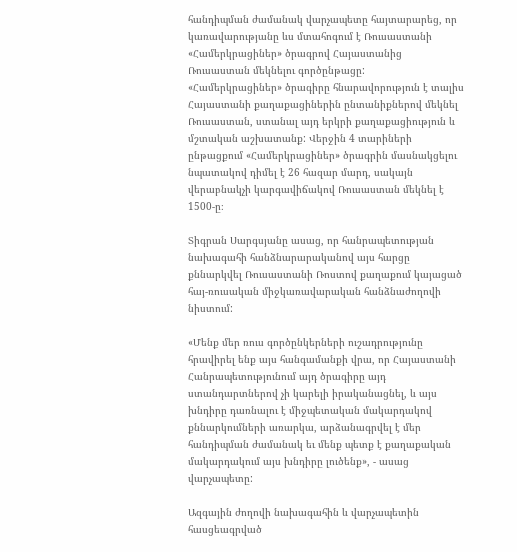հանդիպման ժամանակ վարչապետը հայտարարեց, որ կառավարությանը ևս մտահոգում է Ռուսաստանի «Համերկրացիներ» ծրագրով Հայաստանից Ռուսաստան մեկնելու գործընթացը:
«Համերկրացիներ» ծրագիրը հնարավորություն է տալիս Հայաստանի քաղաքացիներին ընտանիքներով մեկնել Ռուսաստան, ստանալ այդ երկրի քաղաքացիություն և մշտական աշխատանք: Վերջին 4 տարիների ընթացքում «Համերկրացիներ» ծրագրին մասնակցելու նպատակով դիմել է 26 հազար մարդ, սակայն վերաբնակչի կարգավիճակով Ռուսաստան մեկնել է 1500-ը։

Տիգրան Սարգսյանը ասաց, որ հանրապետության նախագահի հանձնարարականով այս հարցը քննարկվել Ռուսաստանի Ռոստով քաղաքում կայացած հայ-ռուսական միջկառավարական հանձնաժողովի նիստում:

«Մենք մեր ռուս գործընկերների ուշադրությունը հրավիրել ենք այս հանգամանքի վրա, որ Հայաստանի Հանրապետությունում այդ ծրագիրը այդ ստանդարտներով չի կարելի իրականացնել, և այս խնդիրը դառնալու է միջպետական մակարդակով քննարկումների առարկա, արձանագրվել է մեր հանդիպման ժամանակ եւ մենք պետք է քաղաքական մակարդակում այս խնդիրը լուծենք», - ասաց վարչապետը:

Ազգային ժողովի նախագահին և վարչապետին հասցեագրված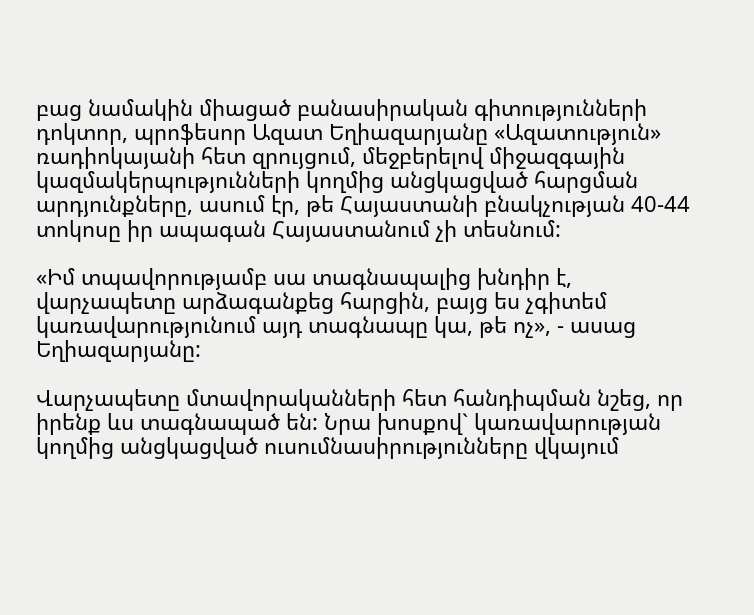բաց նամակին միացած բանասիրական գիտությունների դոկտոր, պրոֆեսոր Ազատ Եղիազարյանը «Ազատություն» ռադիոկայանի հետ զրույցում, մեջբերելով միջազգային կազմակերպությունների կողմից անցկացված հարցման արդյունքները, ասում էր, թե Հայաստանի բնակչության 40-44 տոկոսը իր ապագան Հայաստանում չի տեսնում:

«Իմ տպավորությամբ սա տագնապալից խնդիր է, վարչապետը արձագանքեց հարցին, բայց ես չգիտեմ կառավարությունում այդ տագնապը կա, թե ոչ», - ասաց Եղիազարյանը:

Վարչապետը մտավորականների հետ հանդիպման նշեց, որ իրենք ևս տագնապած են: Նրա խոսքով` կառավարության կողմից անցկացված ուսումնասիրությունները վկայում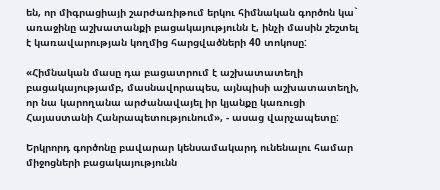են, որ միգրացիայի շարժառիթում երկու հիմնական գործոն կա` առաջինը աշխատանքի բացակայությունն է, ինչի մասին շեշտել է կառավարության կողմից հարցվածների 40 տոկոսը:

«Հիմնական մասը դա բացատրում է աշխատատեղի բացակայությամբ, մասնավորապես, այնպիսի աշխատատեղի, որ նա կարողանա արժանավայել իր կյանքը կառուցի Հայաստանի Հանրապետությունում», - ասաց վարչապետը:

Երկրորդ գործոնը բավարար կենսամակարդ ունենալու համար միջոցների բացակայությունն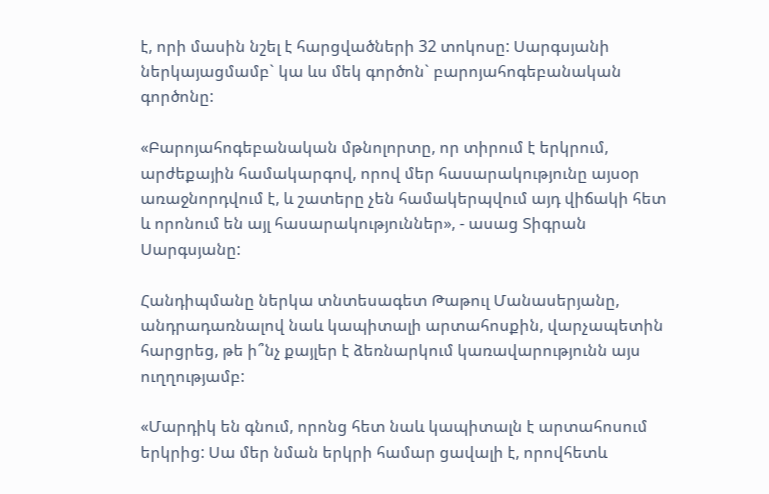է, որի մասին նշել է հարցվածների 32 տոկոսը: Սարգսյանի ներկայացմամբ` կա ևս մեկ գործոն` բարոյահոգեբանական գործոնը:

«Բարոյահոգեբանական մթնոլորտը, որ տիրում է երկրում, արժեքային համակարգով, որով մեր հասարակությունը այսօր առաջնորդվում է, և շատերը չեն համակերպվում այդ վիճակի հետ և որոնում են այլ հասարակություններ», - ասաց Տիգրան Սարգսյանը:

Հանդիպմանը ներկա տնտեսագետ Թաթուլ Մանասերյանը, անդրադառնալով նաև կապիտալի արտահոսքին, վարչապետին հարցրեց, թե ի՞նչ քայլեր է ձեռնարկում կառավարությունն այս ուղղությամբ:

«Մարդիկ են գնում, որոնց հետ նաև կապիտալն է արտահոսում երկրից: Սա մեր նման երկրի համար ցավալի է, որովհետև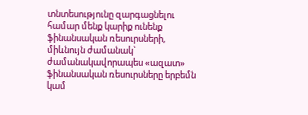տնտեսությունը զարգացնելու համար մենք կարիք ունենք ֆինանսական ռեսուրսների, միևնույն ժամանակ` ժամանակավորապես «ազատ» ֆինանսական ռեսուրսները երբեմն կամ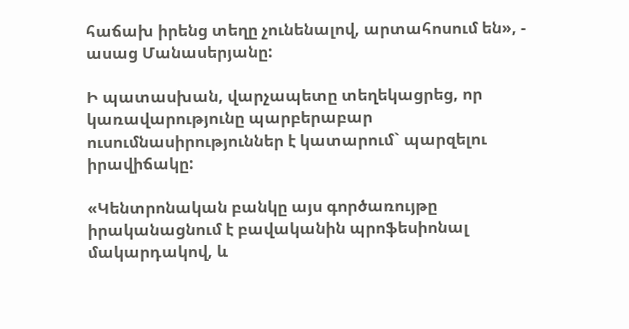հաճախ իրենց տեղը չունենալով, արտահոսում են», - ասաց Մանասերյանը:

Ի պատասխան, վարչապետը տեղեկացրեց, որ կառավարությունը պարբերաբար ուսումնասիրություններ է կատարում` պարզելու իրավիճակը:

«Կենտրոնական բանկը այս գործառույթը իրականացնում է բավականին պրոֆեսիոնալ մակարդակով, և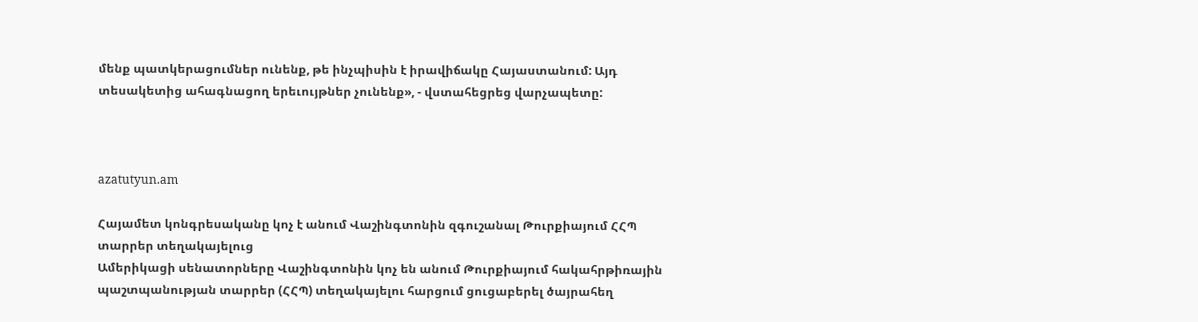մենք պատկերացումներ ունենք, թե ինչպիսին է իրավիճակը Հայաստանում: Այդ տեսակետից ահագնացող երեւույթներ չունենք», - վստահեցրեց վարչապետը:



azatutyun.am

Հայամետ կոնգրեսականը կոչ է անում Վաշինգտոնին զգուշանալ Թուրքիայում ՀՀՊ տարրեր տեղակայելուց
Ամերիկացի սենատորները Վաշինգտոնին կոչ են անում Թուրքիայում հակահրթիռային պաշտպանության տարրեր (ՀՀՊ) տեղակայելու հարցում ցուցաբերել ծայրահեղ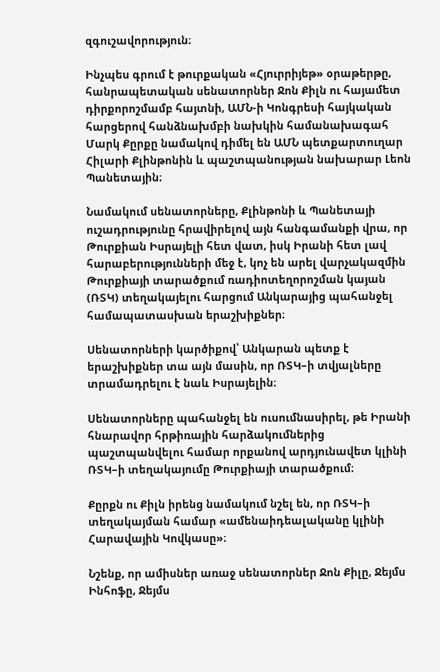զգուշավորություն։

Ինչպես գրում է թուրքական «Հյուրրիյեթ» օրաթերթը, հանրապետական սենատորներ Ջոն Քիլն ու հայամետ դիրքորոշմամբ հայտնի, ԱՄՆ-ի Կոնգրեսի հայկական հարցերով հանձնախմբի նախկին համանախագահ Մարկ Քըրքը նամակով դիմել են ԱՄՆ պետքարտուղար Հիլարի Քլինթոնին և պաշտպանության նախարար Լեոն Պանետային։

Նամակում սենատորները, Քլինթոնի և Պանետայի ուշադրությունը հրավիրելով այն հանգամանքի վրա, որ Թուրքիան Իսրայելի հետ վատ, իսկ Իրանի հետ լավ հարաբերությունների մեջ է, կոչ են արել վարչակազմին Թուրքիայի տարածքում ռադիոտեղորոշման կայան (ՌՏԿ) տեղակայելու հարցում Անկարայից պահանջել համապատասխան երաշխիքներ։

Սենատորների կարծիքով՝ Անկարան պետք է երաշխիքներ տա այն մասին, որ ՌՏԿ–ի տվյալները տրամադրելու է նաև Իսրայելին։

Սենատորները պահանջել են ուսումնասիրել, թե Իրանի հնարավոր հրթիռային հարձակումներից պաշտպանվելու համար որքանով արդյունավետ կլինի ՌՏԿ–ի տեղակայումը Թուրքիայի տարածքում։

Քըրքն ու Քիլն իրենց նամակում նշել են, որ ՌՏԿ–ի տեղակայման համար «ամենաիդեալականը կլինի Հարավային Կովկասը»։

Նշենք, որ ամիսներ առաջ սենատորներ Ջոն Քիլը, Ջեյմս Ինհոֆը, Ջեյմս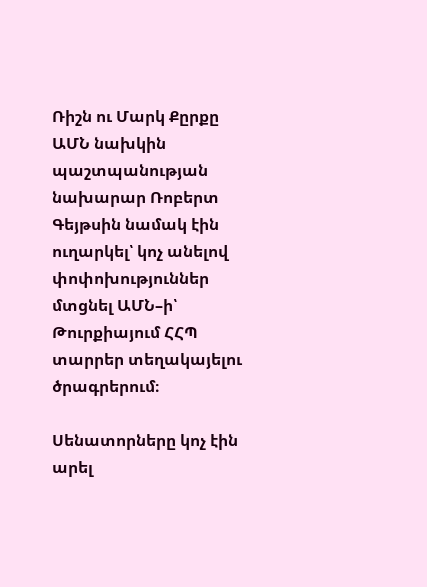Ռիշն ու Մարկ Քըրքը ԱՄՆ նախկին պաշտպանության նախարար Ռոբերտ Գեյթսին նամակ էին ուղարկել՝ կոչ անելով փոփոխություններ մտցնել ԱՄՆ–ի՝ Թուրքիայում ՀՀՊ տարրեր տեղակայելու ծրագրերում։

Սենատորները կոչ էին արել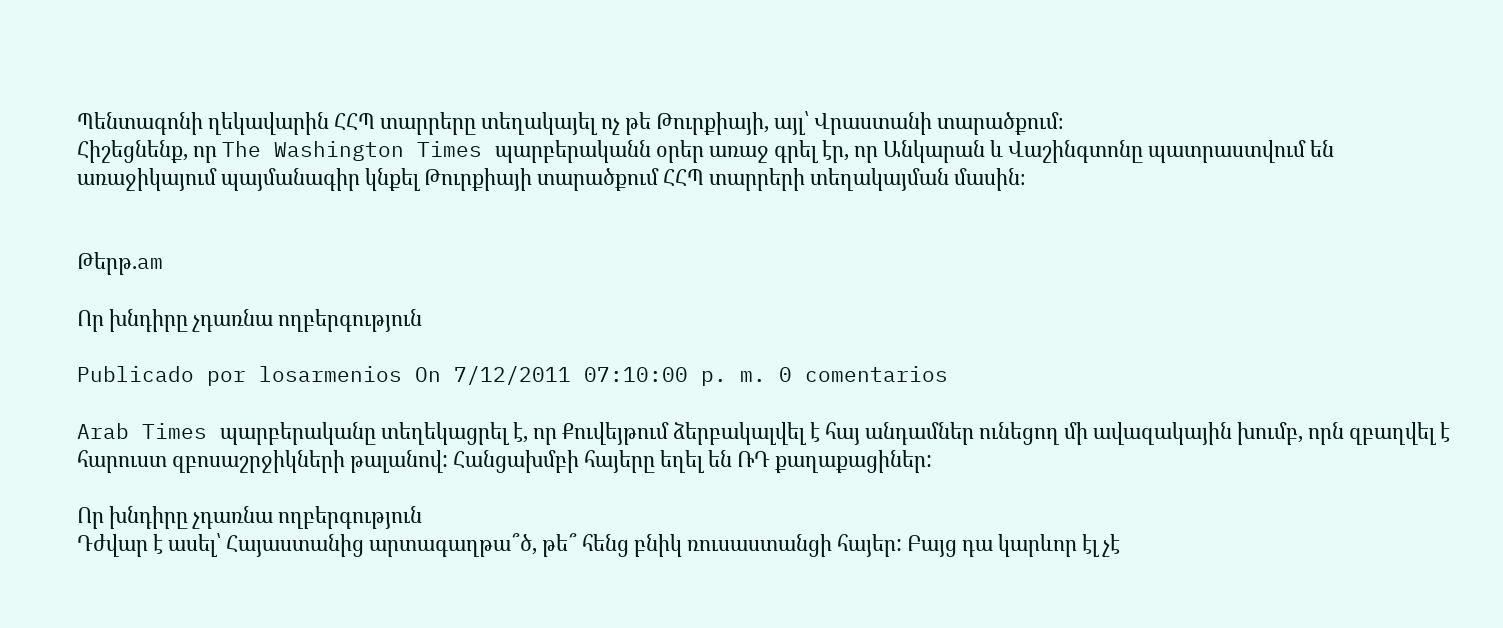Պենտագոնի ղեկավարին ՀՀՊ տարրերը տեղակայել ոչ թե Թուրքիայի, այլ՝ Վրաստանի տարածքում։
Հիշեցնենք, որ The Washington Times պարբերականն օրեր առաջ գրել էր, որ Անկարան և Վաշինգտոնը պատրաստվում են առաջիկայում պայմանագիր կնքել Թուրքիայի տարածքում ՀՀՊ տարրերի տեղակայման մասին։


Թերթ.am

Որ խնդիրը չդառնա ողբերգություն

Publicado por losarmenios On 7/12/2011 07:10:00 p. m. 0 comentarios

Arab Times պարբերականը տեղեկացրել է, որ Քուվեյթում ձերբակալվել է հայ անդամներ ունեցող մի ավազակային խումբ, որն զբաղվել է հարուստ զբոսաշրջիկների թալանով: Հանցախմբի հայերը եղել են ՌԴ քաղաքացիներ:

Որ խնդիրը չդառնա ողբերգություն
Դժվար է ասել՝ Հայաստանից արտագաղթա՞ծ, թե՞ հենց բնիկ ռուսաստանցի հայեր: Բայց դա կարևոր էլ չէ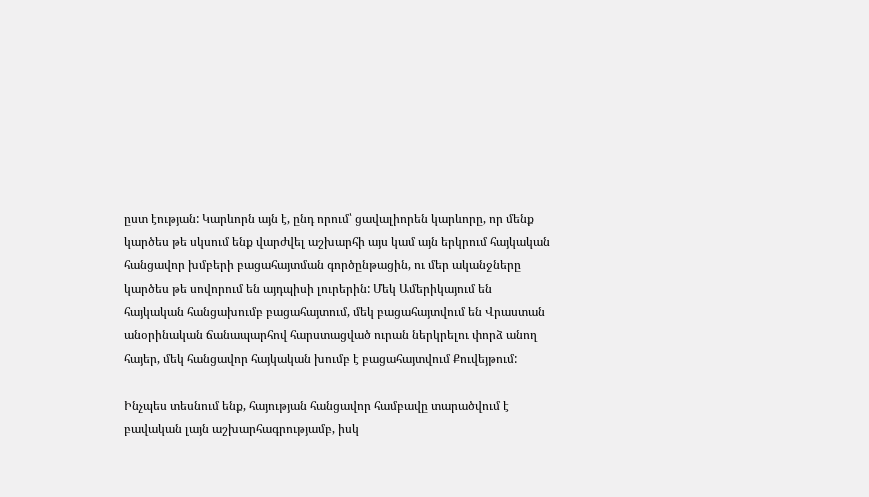ըստ էության: Կարևորն այն է, ընդ որում՝ ցավալիորեն կարևորը, որ մենք կարծես թե սկսում ենք վարժվել աշխարհի այս կամ այն երկրում հայկական հանցավոր խմբերի բացահայտման գործընթացին, ու մեր ականջները կարծես թե սովորում են այդպիսի լուրերին: Մեկ Ամերիկայում են հայկական հանցախումբ բացահայտում, մեկ բացահայտվում են Վրաստան անօրինական ճանապարհով հարստացված ուրան ներկրելու փորձ անող հայեր, մեկ հանցավոր հայկական խումբ է բացահայտվում Քուվեյթում:

Ինչպես տեսնում ենք, հայության հանցավոր համբավը տարածվում է բավական լայն աշխարհագրությամբ, իսկ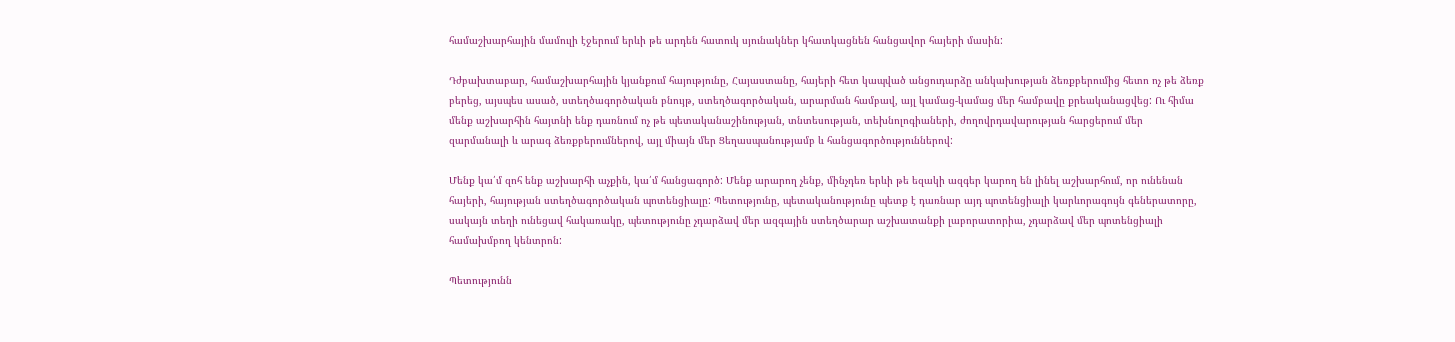համաշխարհային մամուլի էջերում երևի թե արդեն հատուկ սյունակներ կհատկացնեն հանցավոր հայերի մասին:

Դժբախտաբար, համաշխարհային կյանքում հայությունը, Հայաստանը, հայերի հետ կապված անցուդարձը անկախության ձեռքբերումից հետո ոչ թե ձեռք բերեց, այսպես ասած, ստեղծագործական բնույթ, ստեղծագործական, արարման համբավ, այլ կամաց-կամաց մեր համբավը քրեականացվեց: Ու հիմա մենք աշխարհին հայտնի ենք դառնում ոչ թե պետականաշինության, տնտեսության, տեխնոլոգիաների, ժողովրդավարության հարցերում մեր զարմանալի և արագ ձեռքբերումներով, այլ միայն մեր Ցեղասպանությամբ և հանցագործություններով:

Մենք կա՛մ զոհ ենք աշխարհի աչքին, կա՛մ հանցագործ: Մենք արարող չենք, մինչդեռ երևի թե եզակի ազգեր կարող են լինել աշխարհում, որ ունենան հայերի, հայության ստեղծագործական պոտենցիալը: Պետությունը, պետականությունը պետք է դառնար այդ պոտենցիալի կարևորագույն գեներատորը, սակայն տեղի ունեցավ հակառակը, պետությունը չդարձավ մեր ազգային ստեղծարար աշխատանքի լաբորատորիա, չդարձավ մեր պոտենցիալի համախմբող կենտրոն:

Պետությունն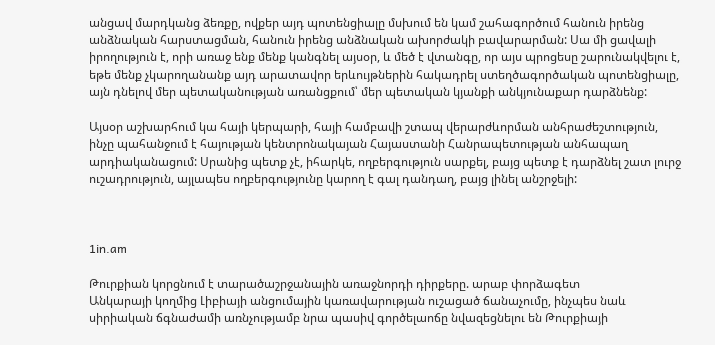անցավ մարդկանց ձեռքը, ովքեր այդ պոտենցիալը մսխում են կամ շահագործում հանուն իրենց անձնական հարստացման, հանուն իրենց անձնական ախորժակի բավարարման: Սա մի ցավալի իրողություն է, որի առաջ ենք մենք կանգնել այսօր, և մեծ է վտանգը, որ այս պրոցեսը շարունակվելու է, եթե մենք չկարողանանք այդ արատավոր երևույթներին հակադրել ստեղծագործական պոտենցիալը, այն դնելով մեր պետականության առանցքում՝ մեր պետական կյանքի անկյունաքար դարձնենք:

Այսօր աշխարհում կա հայի կերպարի, հայի համբավի շտապ վերարժևորման անհրաժեշտություն, ինչը պահանջում է հայության կենտրոնակայան Հայաստանի Հանրապետության անհապաղ արդիականացում: Սրանից պետք չէ, իհարկե, ողբերգություն սարքել, բայց պետք է դարձնել շատ լուրջ ուշադրություն, այլապես ողբերգությունը կարող է գալ դանդաղ, բայց լինել անշրջելի:



1in.am

Թուրքիան կորցնում է տարածաշրջանային առաջնորդի դիրքերը. արաբ փորձագետ
Անկարայի կողմից Լիբիայի անցումային կառավարության ուշացած ճանաչումը, ինչպես նաև սիրիական ճգնաժամի առնչությամբ նրա պասիվ գործելաոճը նվազեցնելու են Թուրքիայի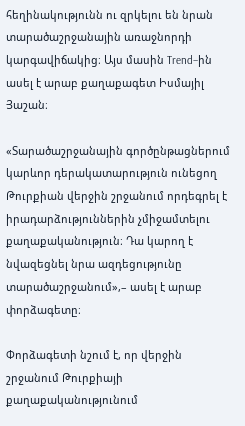հեղինակությունն ու զրկելու են նրան տարածաշրջանային առաջնորդի կարգավիճակից։ Այս մասին Trend–ին ասել է արաբ քաղաքագետ Իսմայիլ Յաշան։

«Տարածաշրջանային գործընթացներում կարևոր դերակատարություն ունեցող Թուրքիան վերջին շրջանում որդեգրել է իրադարձություններին չմիջամտելու քաղաքականություն։ Դա կարող է նվազեցնել նրա ազդեցությունը տարածաշրջանում»,– ասել է արաբ փորձագետը։

Փորձագետի նշում է, որ վերջին շրջանում Թուրքիայի քաղաքականությունում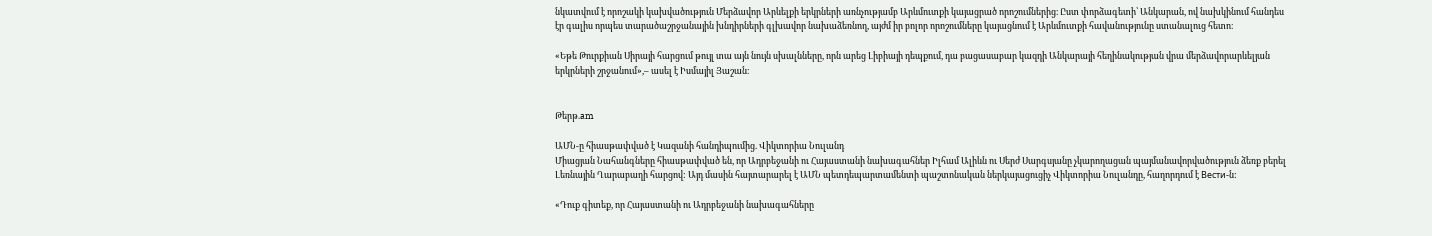նկատվում է որոշակի կախվածություն Մերձավոր Արևելքի երկրների առնչությամբ Արևմուտքի կայացրած որոշումներից։ Ըստ փորձագետի՝ Անկարան, ով նախկինում հանդես էր գալիս որպես տարածաշրջանային խնդիրների գլխավոր նախաձեռնող, այժմ իր բոլոր որոշումները կայացնում է Արևմուտքի հավանությունը ստանալուց հետո։

«Եթե Թուրքիան Սիրայի հարցում թույլ տա այն նույն սխալնները, որն արեց Լիբիայի դեպքում, դա բացասաբար կազդի Անկարայի հեղինակության վրա մերձավորարևելյան երկրների շրջանում»,– ասել է Իսմայիլ Յաշան։


Թերթ.am

ԱՄՆ-ը հիասթափված է Կազանի հանդիպումից. Վիկտորիա Նուլանդ
Միացյան Նահանգները հիասթափված են, որ Ադրբեջանի ու Հայաստանի նախագահներ Իլհամ Ալիևն ու Սերժ Սարգսյանը չկարողացան պայմանավորվածություն ձեռք բերել Լեռնային Ղարաբաղի հարցով: Այդ մասին հայտարարել է ԱՄՆ պետդեպարտամենտի պաշտոնական ներկայացուցիչ Վիկտորիա Նուլանդը, հաղորդում է Вести-ն:

«Դուք գիտեք, որ Հայաստանի ու Ադրբեջանի նախագահները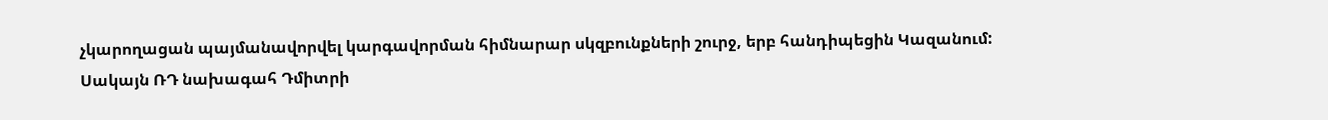չկարողացան պայմանավորվել կարգավորման հիմնարար սկզբունքների շուրջ, երբ հանդիպեցին Կազանում:
Սակայն ՌԴ նախագահ Դմիտրի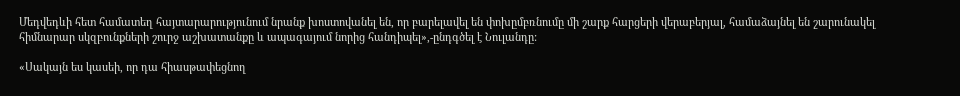Մեդվեդևի հետ համատեղ հայտարարությունում նրանք խոստովանել են, որ բարելավել են փոխըմբռնումը մի շարք հարցերի վերաբերյալ, համաձայնել են շարունակել հիմնարար սկզբունքների շուրջ աշխատանքը և ապագայում նորից հանդիպել»,-ընդգծել է Նուլանդը:

«Սակայն ես կասեի, որ դա հիասթափեցնող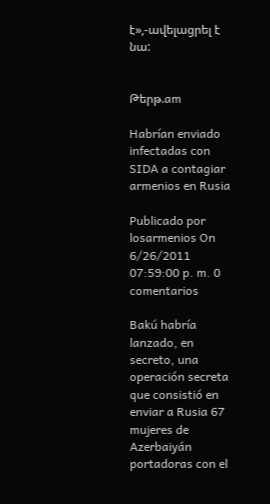է»,-ավելացրել է նա:


Թերթ.am

Habrían enviado infectadas con SIDA a contagiar armenios en Rusia

Publicado por losarmenios On 6/26/2011 07:59:00 p. m. 0 comentarios

Bakú habría lanzado, en secreto, una operación secreta que consistió en enviar a Rusia 67 mujeres de Azerbaiyán portadoras con el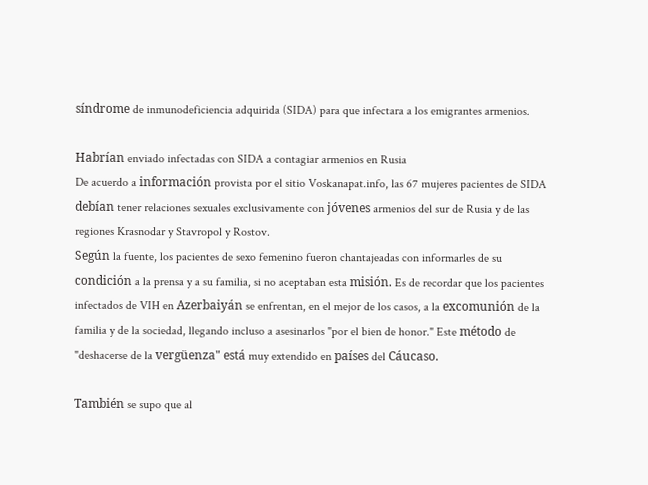síndrome de inmunodeficiencia adquirida (SIDA) para que infectara a los emigrantes armenios.

Habrían enviado infectadas con SIDA a contagiar armenios en Rusia
De acuerdo a información provista por el sitio Voskanapat.info, las 67 mujeres pacientes de SIDA debían tener relaciones sexuales exclusivamente con jóvenes armenios del sur de Rusia y de las regiones Krasnodar y Stavropol y Rostov.
Según la fuente, los pacientes de sexo femenino fueron chantajeadas con informarles de su condición a la prensa y a su familia, si no aceptaban esta misión. Es de recordar que los pacientes infectados de VIH en Azerbaiyán se enfrentan, en el mejor de los casos, a la excomunión de la familia y de la sociedad, llegando incluso a asesinarlos "por el bien de honor." Este método de "deshacerse de la vergüenza" está muy extendido en países del Cáucaso.

También se supo que al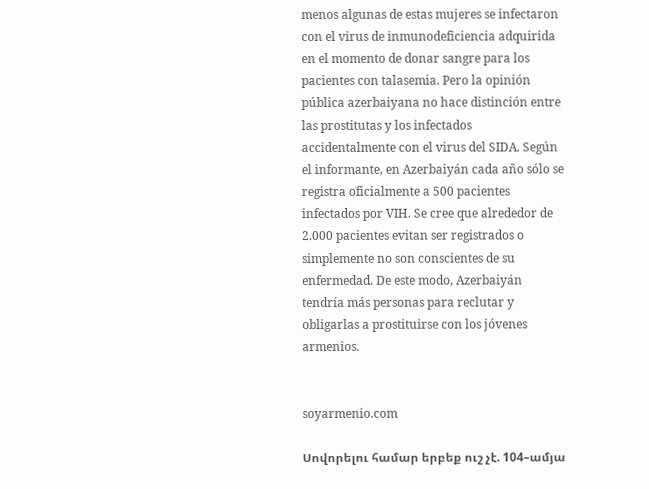menos algunas de estas mujeres se infectaron con el virus de inmunodeficiencia adquirida en el momento de donar sangre para los pacientes con talasemia. Pero la opinión pública azerbaiyana no hace distinción entre las prostitutas y los infectados accidentalmente con el virus del SIDA. Según el informante, en Azerbaiyán cada año sólo se registra oficialmente a 500 pacientes infectados por VIH. Se cree que alrededor de 2.000 pacientes evitan ser registrados o simplemente no son conscientes de su enfermedad. De este modo, Azerbaiyán tendría más personas para reclutar y obligarlas a prostituirse con los jóvenes armenios.


soyarmenio.com

Սովորելու համար երբեք ուշ չէ. 104–ամյա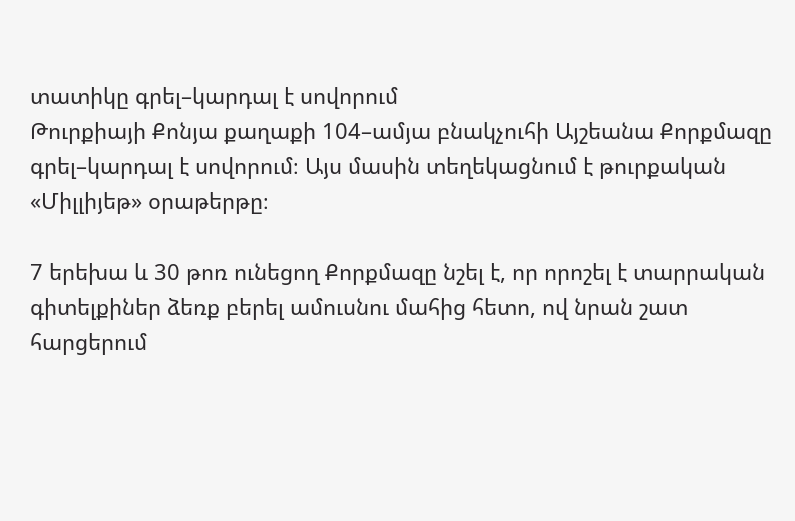տատիկը գրել–կարդալ է սովորում
Թուրքիայի Քոնյա քաղաքի 104–ամյա բնակչուհի Այշեանա Քորքմազը գրել–կարդալ է սովորում։ Այս մասին տեղեկացնում է թուրքական «Միլլիյեթ» օրաթերթը։

7 երեխա և 30 թոռ ունեցող Քորքմազը նշել է, որ որոշել է տարրական գիտելքիներ ձեռք բերել ամուսնու մահից հետո, ով նրան շատ հարցերում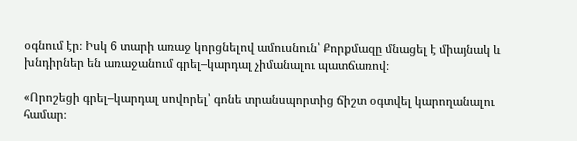օգնում էր։ Իսկ 6 տարի առաջ կորցնելով ամուսնուն՝ Քորքմազը մնացել է միայնակ և խնդիրներ են առաջանում գրել–կարդալ չիմանալու պատճառով։

«Որոշեցի գրել–կարդալ սովորել՝ գոնե տրանսպորտից ճիշտ օգտվել կարողանալու համար։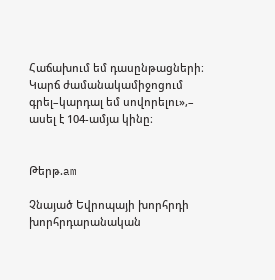Հաճախում եմ դասընթացների։ Կարճ ժամանակամիջոցում գրել–կարդալ եմ սովորելու»,– ասել է 104-ամյա կինը։


Թերթ.am

Չնայած Եվրոպայի խորհրդի խորհրդարանական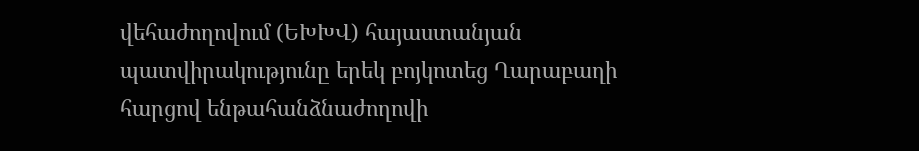վեհաժողովում (ԵԽԽՎ) հայաստանյան պատվիրակությունը երեկ բոյկոտեց Ղարաբաղի հարցով ենթահանձնաժողովի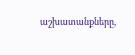աշխատանքները,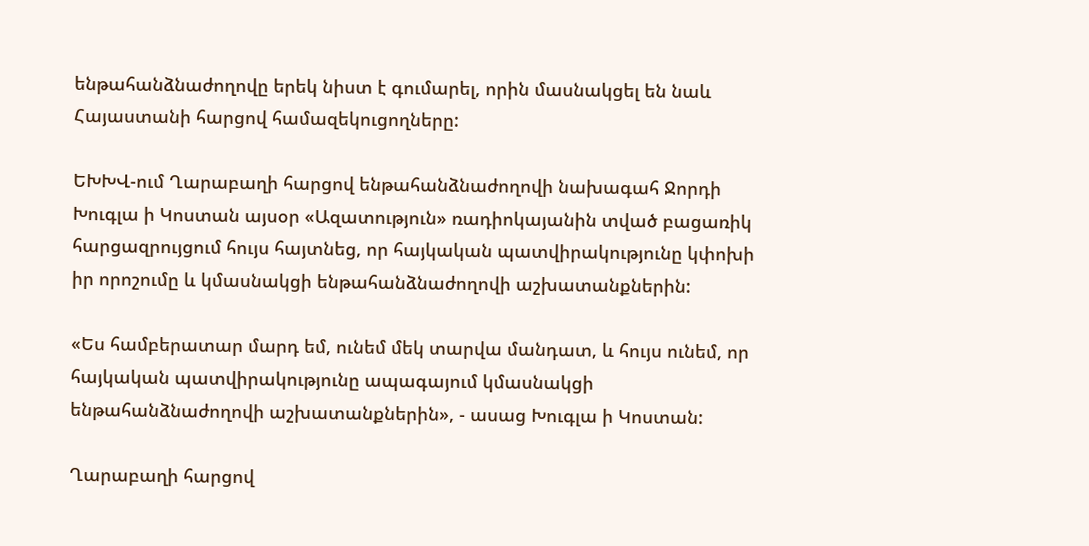ենթահանձնաժողովը երեկ նիստ է գումարել, որին մասնակցել են նաև Հայաստանի հարցով համազեկուցողները:

ԵԽԽՎ-ում Ղարաբաղի հարցով ենթահանձնաժողովի նախագահ Ջորդի Խուգլա ի Կոստան այսօր «Ազատություն» ռադիոկայանին տված բացառիկ հարցազրույցում հույս հայտնեց, որ հայկական պատվիրակությունը կփոխի իր որոշումը և կմասնակցի ենթահանձնաժողովի աշխատանքներին:

«Ես համբերատար մարդ եմ, ունեմ մեկ տարվա մանդատ, և հույս ունեմ, որ հայկական պատվիրակությունը ապագայում կմասնակցի ենթահանձնաժողովի աշխատանքներին», - ասաց Խուգլա ի Կոստան:

Ղարաբաղի հարցով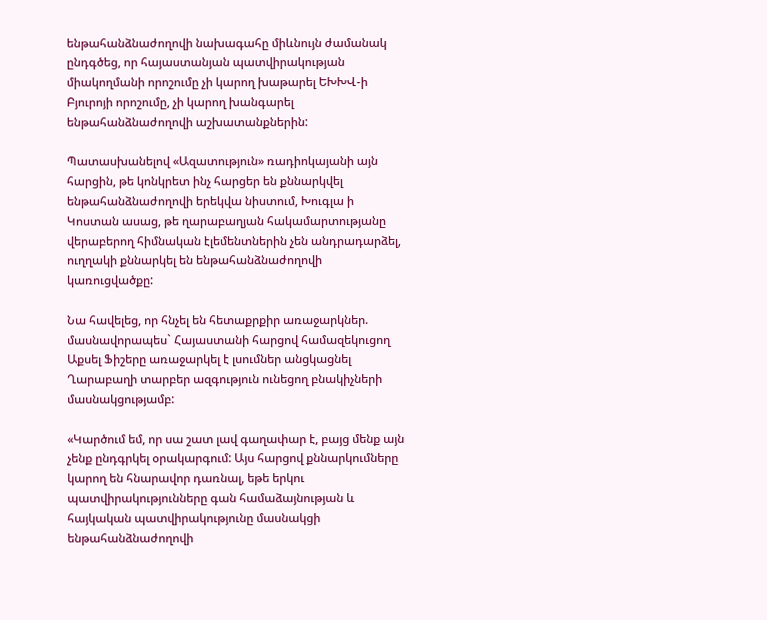ենթահանձնաժողովի նախագահը միևնույն ժամանակ ընդգծեց, որ հայաստանյան պատվիրակության միակողմանի որոշումը չի կարող խաթարել ԵԽԽՎ-ի Բյուրոյի որոշումը, չի կարող խանգարել ենթահանձնաժողովի աշխատանքներին:

Պատասխանելով «Ազատություն» ռադիոկայանի այն հարցին, թե կոնկրետ ինչ հարցեր են քննարկվել ենթահանձնաժողովի երեկվա նիստում, Խուգլա ի Կոստան ասաց, թե ղարաբաղյան հակամարտությանը վերաբերող հիմնական էլեմենտներին չեն անդրադարձել, ուղղակի քննարկել են ենթահանձնաժողովի կառուցվածքը:

Նա հավելեց, որ հնչել են հետաքրքիր առաջարկներ. մասնավորապես` Հայաստանի հարցով համազեկուցող Աքսել Ֆիշերը առաջարկել է լսումներ անցկացնել Ղարաբաղի տարբեր ազգություն ունեցող բնակիչների մասնակցությամբ:

«Կարծում եմ, որ սա շատ լավ գաղափար է, բայց մենք այն չենք ընդգրկել օրակարգում: Այս հարցով քննարկումները կարող են հնարավոր դառնալ, եթե երկու պատվիրակությունները գան համաձայնության և հայկական պատվիրակությունը մասնակցի ենթահանձնաժողովի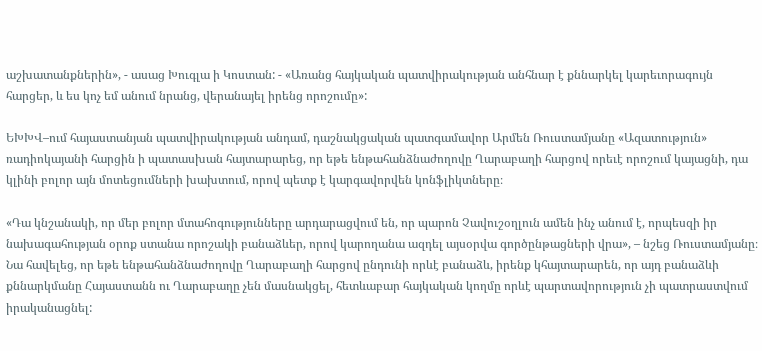աշխատանքներին», - ասաց Խուգլա ի Կոստան: - «Առանց հայկական պատվիրակության անհնար է քննարկել կարեւորագույն հարցեր, և ես կոչ եմ անում նրանց, վերանայել իրենց որոշումը»:

ԵԽԽՎ–ում հայաստանյան պատվիրակության անդամ, դաշնակցական պատգամավոր Արմեն Ռուստամյանը «Ազատություն» ռադիոկայանի հարցին ի պատասխան հայտարարեց, որ եթե ենթահանձնաժողովը Ղարաբաղի հարցով որեւէ որոշում կայացնի, դա կլինի բոլոր այն մոտեցումների խախտում, որով պետք է կարգավորվեն կոնֆլիկտները։

«Դա կնշանակի, որ մեր բոլոր մտահոգությունները արդարացվում են, որ պարոն Չավուշօղլուն ամեն ինչ անում է, որպեսզի իր նախագահության օրոք ստանա որոշակի բանաձևեր, որով կարողանա ազդել այսօրվա գործընթացների վրա», – նշեց Ռուստամյանը։ Նա հավելեց, որ եթե ենթահանձնաժողովը Ղարաբաղի հարցով ընդունի որևէ բանաձև, իրենք կհայտարարեն, որ այդ բանաձևի քննարկմանը Հայաստանն ու Ղարաբաղը չեն մասնակցել, հետևաբար հայկական կողմը որևէ պարտավորություն չի պատրաստվում իրականացնել: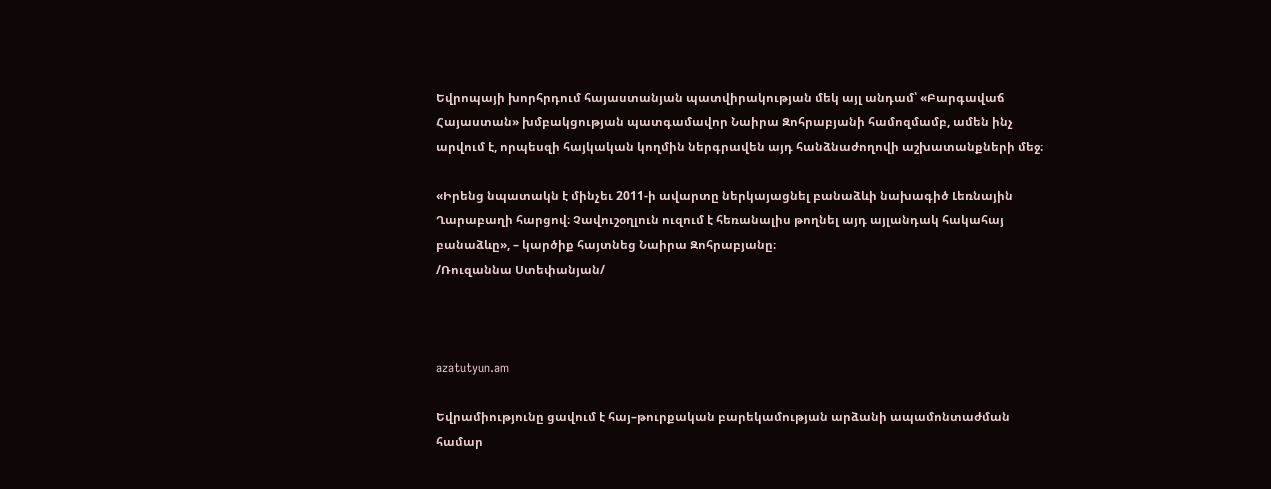Եվրոպայի խորհրդում հայաստանյան պատվիրակության մեկ այլ անդամ՝ «Բարգավաճ Հայաստան» խմբակցության պատգամավոր Նաիրա Զոհրաբյանի համոզմամբ, ամեն ինչ արվում է, որպեսզի հայկական կողմին ներգրավեն այդ հանձնաժողովի աշխատանքների մեջ։

«Իրենց նպատակն է մինչեւ 2011-ի ավարտը ներկայացնել բանաձևի նախագիծ Լեռնային Ղարաբաղի հարցով։ Չավուշօղլուն ուզում է հեռանալիս թողնել այդ այլանդակ հակահայ բանաձևը», – կարծիք հայտնեց Նաիրա Զոհրաբյանը։
/Ռուզաննա Ստեփանյան/



azatutyun.am

Եվրամիությունը ցավում է հայ–թուրքական բարեկամության արձանի ապամոնտաժման համար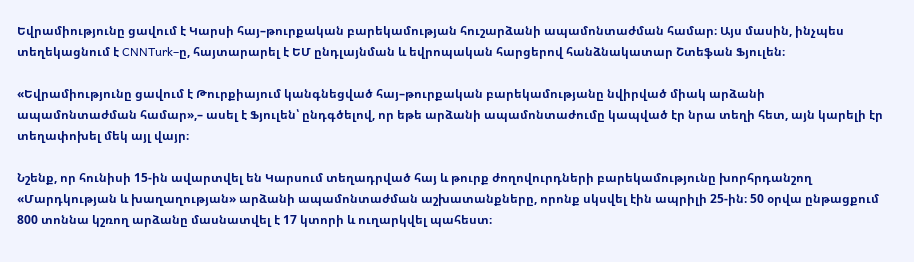Եվրամիությունը ցավում է Կարսի հայ–թուրքական բարեկամության հուշարձանի ապամոնտաժման համար։ Այս մասին, ինչպես տեղեկացնում է CNNTurk–ը, հայտարարել է ԵՄ ընդլայնման և եվրոպական հարցերով հանձնակատար Շտեֆան Ֆյուլեն։

«Եվրամիությունը ցավում է Թուրքիայում կանգնեցված հայ–թուրքական բարեկամությանը նվիրված միակ արձանի ապամոնտաժման համար»,– ասել է Ֆյուլեն՝ ընդգծելով, որ եթե արձանի ապամոնտաժումը կապված էր նրա տեղի հետ, այն կարելի էր տեղափոխել մեկ այլ վայր։

Նշենք, որ հունիսի 15-ին ավարտվել են Կարսում տեղադրված հայ և թուրք ժողովուրդների բարեկամությունը խորհրդանշող «Մարդկության և խաղաղության» արձանի ապամոնտաժման աշխատանքները, որոնք սկսվել էին ապրիլի 25-ին։ 50 օրվա ընթացքում 800 տոննա կշռող արձանը մասնատվել է 17 կտորի և ուղարկվել պահեստ։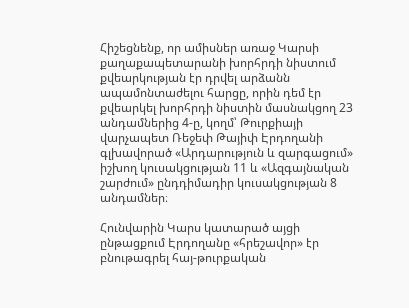Հիշեցնենք, որ ամիսներ առաջ Կարսի քաղաքապետարանի խորհրդի նիստում քվեարկության էր դրվել արձանն ապամոնտաժելու հարցը, որին դեմ էր քվեարկել խորհրդի նիստին մասնակցող 23 անդամներից 4-ը, կողմ՝ Թուրքիայի վարչապետ Ռեջեփ Թայիփ Էրդողանի գլխավորած «Արդարություն և զարգացում» իշխող կուսակցության 11 և «Ազգայնական շարժում» ընդդիմադիր կուսակցության 8 անդամներ։

Հունվարին Կարս կատարած այցի ընթացքում Էրդողանը «հրեշավոր» էր բնութագրել հայ-թուրքական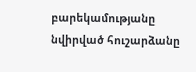բարեկամությանը նվիրված հուշարձանը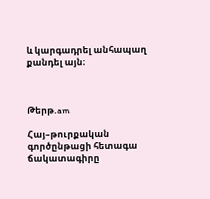և կարգադրել անհապաղ քանդել այն։



Թերթ.am

Հայ–թուրքական գործընթացի հետագա ճակատագիրը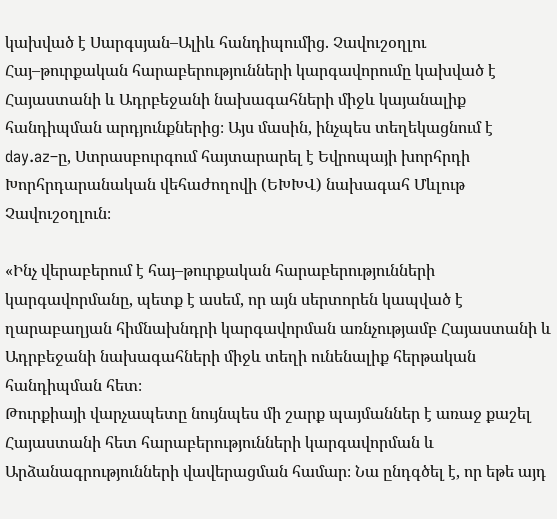կախված է Սարգսյան–Ալիև հանդիպումից. Չավուշօղլու
Հայ–թուրքական հարաբերությունների կարգավորումը կախված է Հայաստանի և Ադրբեջանի նախագահների միջև կայանալիք հանդիպման արդյունքներից։ Այս մասին, ինչպես տեղեկացնում է day.az–ը, Ստրասբուրգում հայտարարել է Եվրոպայի խորհրդի Խորհրդարանական վեհաժողովի (ԵԽԽՎ) նախագահ Մևլութ Չավուշօղլուն։

«Ինչ վերաբերում է հայ–թուրքական հարաբերությունների կարգավորմանը, պետք է ասեմ, որ այն սերտորեն կապված է ղարաբաղյան հիմնախնդրի կարգավորման առնչությամբ Հայաստանի և Ադրբեջանի նախագահների միջև տեղի ունենալիք հերթական հանդիպման հետ։
Թուրքիայի վարչապետը նույնպես մի շարք պայմաններ է առաջ քաշել Հայաստանի հետ հարաբերությունների կարգավորման և Արձանագրությունների վավերացման համար։ Նա ընդգծել է, որ եթե այդ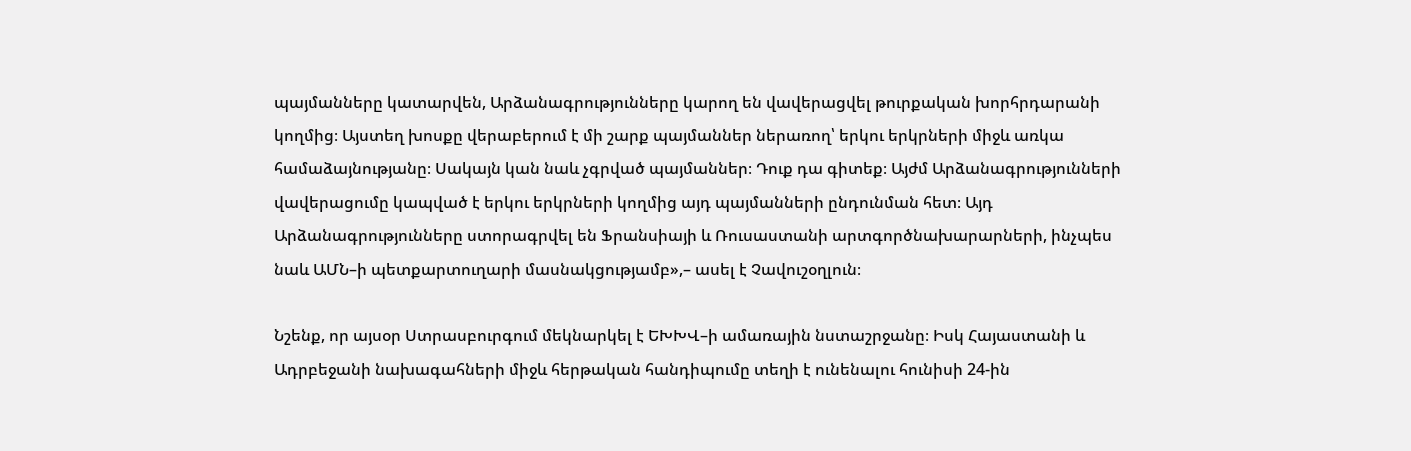պայմանները կատարվեն, Արձանագրությունները կարող են վավերացվել թուրքական խորհրդարանի կողմից։ Այստեղ խոսքը վերաբերում է մի շարք պայմաններ ներառող՝ երկու երկրների միջև առկա համաձայնությանը։ Սակայն կան նաև չգրված պայմաններ։ Դուք դա գիտեք։ Այժմ Արձանագրությունների վավերացումը կապված է երկու երկրների կողմից այդ պայմանների ընդունման հետ։ Այդ Արձանագրությունները ստորագրվել են Ֆրանսիայի և Ռուսաստանի արտգործնախարարների, ինչպես նաև ԱՄՆ–ի պետքարտուղարի մասնակցությամբ»,– ասել է Չավուշօղլուն։

Նշենք, որ այսօր Ստրասբուրգում մեկնարկել է ԵԽԽՎ–ի ամառային նստաշրջանը։ Իսկ Հայաստանի և Ադրբեջանի նախագահների միջև հերթական հանդիպումը տեղի է ունենալու հունիսի 24-ին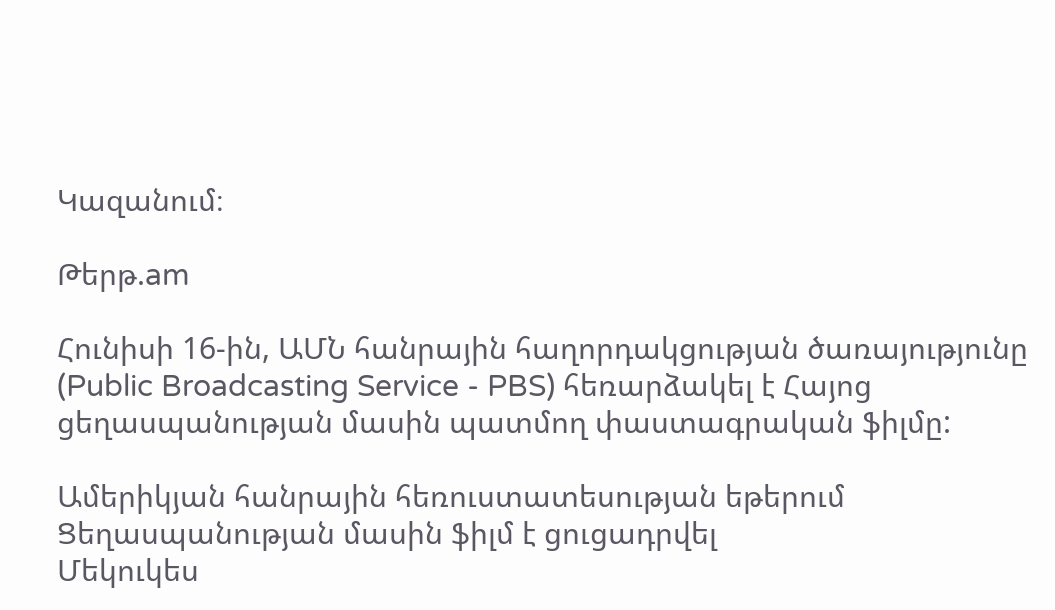Կազանում։

Թերթ.am

Հունիսի 16-ին, ԱՄՆ հանրային հաղորդակցության ծառայությունը (Public Broadcasting Service - PBS) հեռարձակել է Հայոց ցեղասպանության մասին պատմող փաստագրական ֆիլմը:

Ամերիկյան հանրային հեռուստատեսության եթերում Ցեղասպանության մասին ֆիլմ է ցուցադրվել
Մեկուկես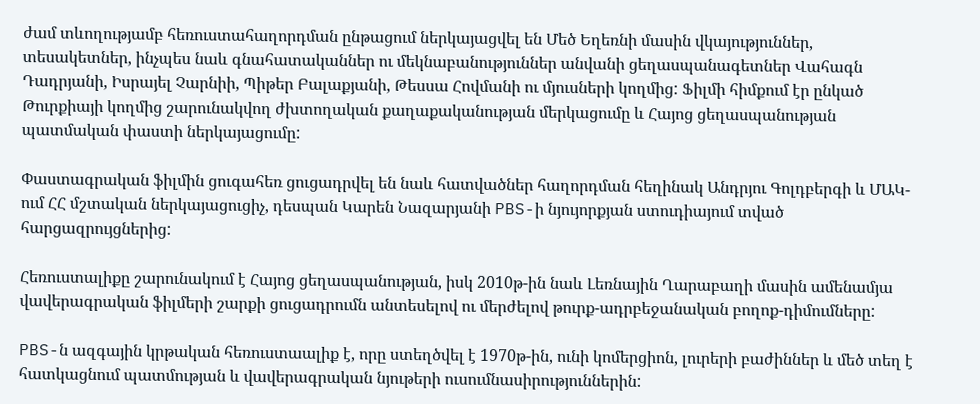ժամ տևողությամբ հեռուստահաղորդման ընթացում ներկայացվել են Մեծ Եղեռնի մասին վկայություններ, տեսակետներ, ինչպես նաև գնահատականներ ու մեկնաբանություններ անվանի ցեղասպանագետներ Վահագն Դադրյանի, Իսրայել Չարնիի, Պիթեր Բալաքյանի, Թեսսա Հովմանի ու մյուսների կողմից: Ֆիլմի հիմքում էր ընկած Թուրքիայի կողմից շարունակվող ժխտողական քաղաքականության մերկացումը և Հայոց ցեղասպանության պատմական փաստի ներկայացումը:

Փաստագրական ֆիլմին ցուգահեռ ցուցադրվել են նաև հատվածներ հաղորդման հեղինակ Անդրյու Գոլդբերգի և ՄԱԿ-ում ՀՀ մշտական ներկայացուցիչ, դեսպան Կարեն Նազարյանի PBS-ի նյույորքյան ստուդիայում տված հարցազրույցներից:

Հեռուստալիքը շարունակում է Հայոց ցեղասպանության, իսկ 2010թ-ին նաև Լեռնային Ղարաբաղի մասին ամենամյա վավերագրական ֆիլմերի շարքի ցուցադրումն անտեսելով ու մերժելով թուրք-ադրբեջանական բողոք-դիմումները:

PBS-ն ազգային կրթական հեռուստաալիք է, որը ստեղծվել է 1970թ-ին, ունի կոմերցիոն, լուրերի բաժիններ և մեծ տեղ է հատկացնում պատմության և վավերագրական նյութերի ուսումնասիրություններին: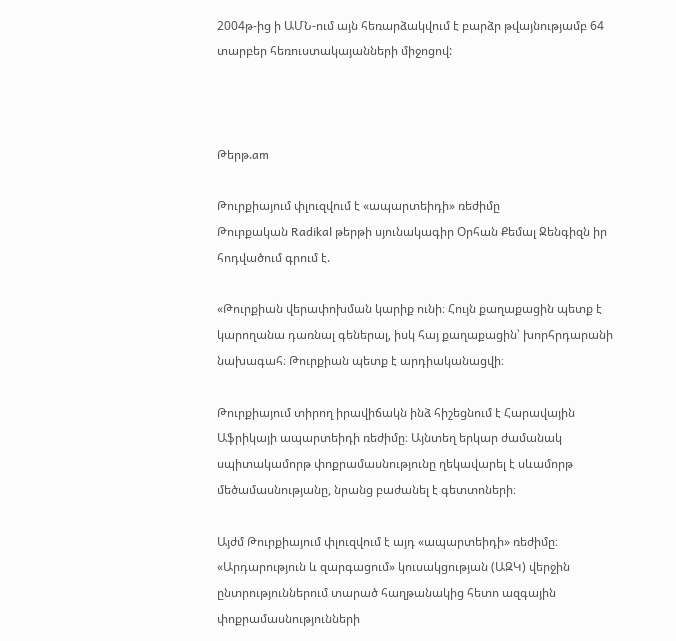2004թ-ից ի ԱՄՆ-ում այն հեռարձակվում է բարձր թվայնությամբ 64 տարբեր հեռուստակայանների միջոցով:



Թերթ.am

Թուրքիայում փլուզվում է «ապարտեիդի» ռեժիմը
Թուրքական Radikal թերթի սյունակագիր Օրհան Քեմալ Ջենգիզն իր հոդվածում գրում է.

«Թուրքիան վերափոխման կարիք ունի։ Հույն քաղաքացին պետք է կարողանա դառնալ գեներալ, իսկ հայ քաղաքացին՝ խորհրդարանի նախագահ։ Թուրքիան պետք է արդիականացվի։

Թուրքիայում տիրող իրավիճակն ինձ հիշեցնում է Հարավային Աֆրիկայի ապարտեիդի ռեժիմը։ Այնտեղ երկար ժամանակ սպիտակամորթ փոքրամասնությունը ղեկավարել է սևամորթ մեծամասնությանը, նրանց բաժանել է գետտոների։

Այժմ Թուրքիայում փլուզվում է այդ «ապարտեիդի» ռեժիմը։ «Արդարություն և զարգացում» կուսակցության (ԱԶԿ) վերջին ընտրություններում տարած հաղթանակից հետո ազգային փոքրամասնությունների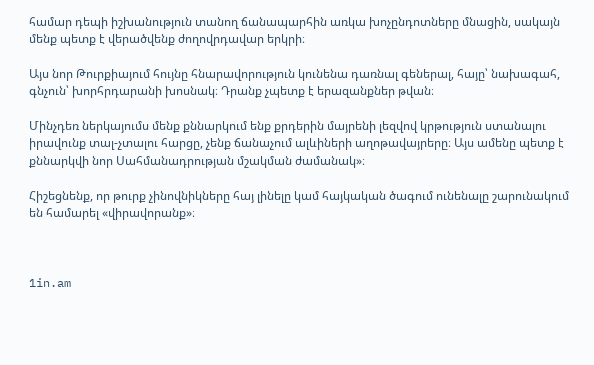համար դեպի իշխանություն տանող ճանապարհին առկա խոչընդոտները մնացին, սակայն մենք պետք է վերածվենք ժողովրդավար երկրի։

Այս նոր Թուրքիայում հույնը հնարավորություն կունենա դառնալ գեներալ, հայը՝ նախագահ, գնչուն՝ խորհրդարանի խոսնակ։ Դրանք չպետք է երազանքներ թվան։

Մինչդեռ ներկայումս մենք քննարկում ենք քրդերին մայրենի լեզվով կրթություն ստանալու իրավունք տալ-չտալու հարցը, չենք ճանաչում ալևիների աղոթավայրերը։ Այս ամենը պետք է քննարկվի նոր Սահմանադրության մշակման ժամանակ»։

Հիշեցնենք, որ թուրք չինովնիկները հայ լինելը կամ հայկական ծագում ունենալը շարունակում են համարել «վիրավորանք»։



1in.am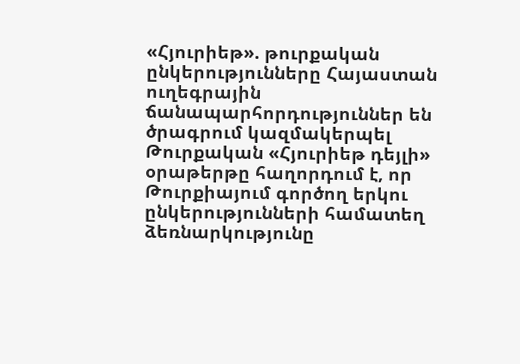«Հյուրիեթ». թուրքական ընկերությունները Հայաստան ուղեգրային ճանապարհորդություններ են ծրագրում կազմակերպել
Թուրքական «Հյուրիեթ դեյլի» օրաթերթը հաղորդում է, որ Թուրքիայում գործող երկու ընկերությունների համատեղ ձեռնարկությունը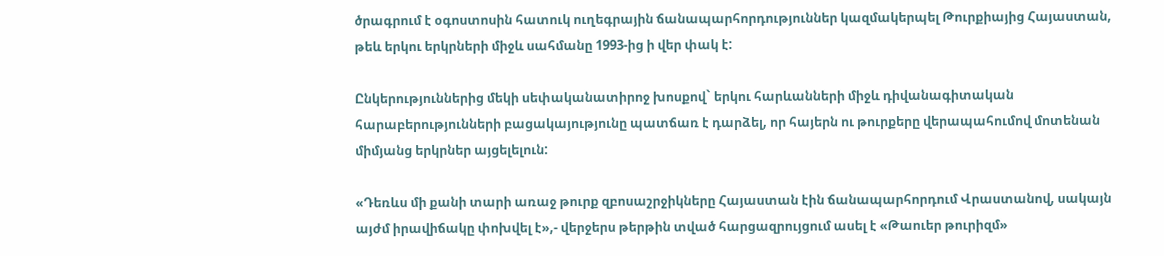ծրագրում է օգոստոսին հատուկ ուղեգրային ճանապարհորդություններ կազմակերպել Թուրքիայից Հայաստան, թեև երկու երկրների միջև սահմանը 1993-ից ի վեր փակ է:

Ընկերություններից մեկի սեփականատիրոջ խոսքով` երկու հարևանների միջև դիվանագիտական հարաբերությունների բացակայությունը պատճառ է դարձել, որ հայերն ու թուրքերը վերապահումով մոտենան միմյանց երկրներ այցելելուն:

«Դեռևս մի քանի տարի առաջ թուրք զբոսաշրջիկները Հայաստան էին ճանապարհորդում Վրաստանով, սակայն այժմ իրավիճակը փոխվել է»,- վերջերս թերթին տված հարցազրույցում ասել է «Թաուեր թուրիզմ»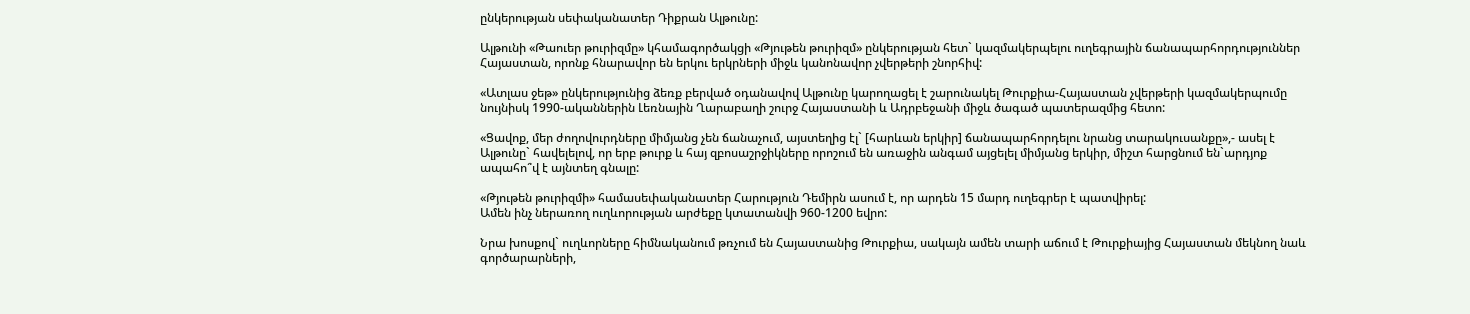ընկերության սեփականատեր Դիքրան Ալթունը:

Ալթունի «Թաուեր թուրիզմը» կհամագործակցի «Թյութեն թուրիզմ» ընկերության հետ` կազմակերպելու ուղեգրային ճանապարհորդություններ Հայաստան, որոնք հնարավոր են երկու երկրների միջև կանոնավոր չվերթերի շնորհիվ:

«Ատլաս ջեթ» ընկերությունից ձեռք բերված օդանավով Ալթունը կարողացել է շարունակել Թուրքիա-Հայաստան չվերթերի կազմակերպումը նույնիսկ 1990-ականներին Լեռնային Ղարաբաղի շուրջ Հայաստանի և Ադրբեջանի միջև ծագած պատերազմից հետո:

«Ցավոք, մեր ժողովուրդները միմյանց չեն ճանաչում, այստեղից էլ` [հարևան երկիր] ճանապարհորդելու նրանց տարակուսանքը»,- ասել է Ալթունը` հավելելով, որ երբ թուրք և հայ զբոսաշրջիկները որոշում են առաջին անգամ այցելել միմյանց երկիր, միշտ հարցնում են`արդյոք ապահո՞վ է այնտեղ գնալը:

«Թյութեն թուրիզմի» համասեփականատեր Հարություն Դեմիրն ասում է, որ արդեն 15 մարդ ուղեգրեր է պատվիրել:
Ամեն ինչ ներառող ուղևորության արժեքը կտատանվի 960-1200 եվրո:

Նրա խոսքով` ուղևորները հիմնականում թռչում են Հայաստանից Թուրքիա, սակայն ամեն տարի աճում է Թուրքիայից Հայաստան մեկնող նաև գործարարների,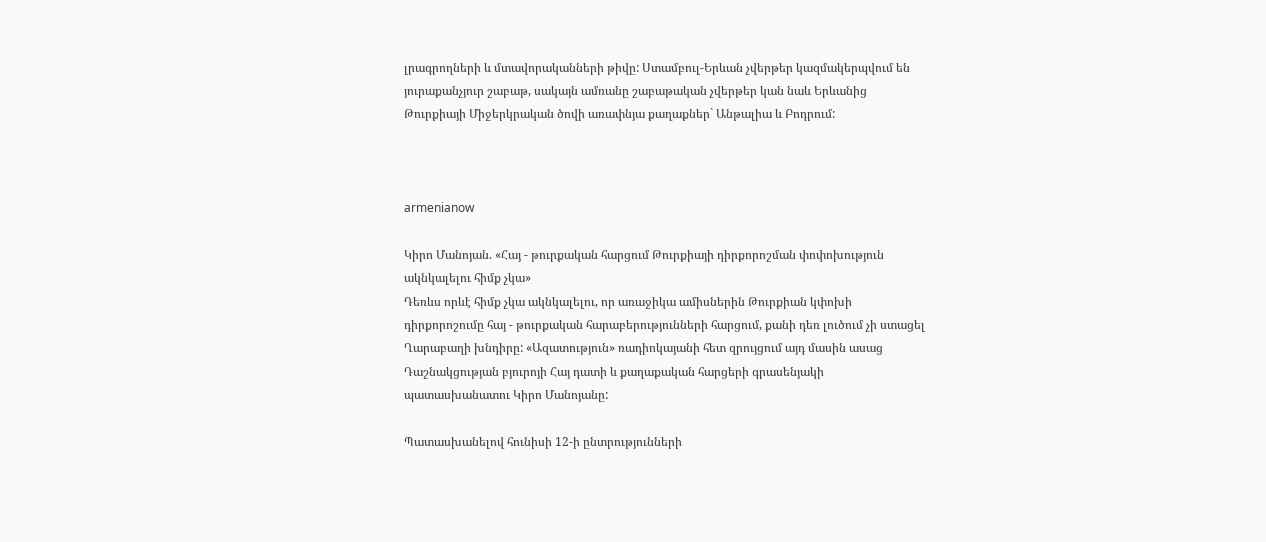լրագրողների և մտավորականների թիվը: Ստամբուլ-Երևան չվերթեր կազմակերպվում են յուրաքանչյուր շաբաթ, սակայն ամռանը շաբաթական չվերթեր կան նաև Երևանից Թուրքիայի Միջերկրական ծովի առափնյա քաղաքներ` Անթալիա և Բոդրում:



armenianow

Կիրո Մանոյան. «Հայ - թուրքական հարցում Թուրքիայի դիրքորոշման փոփոխություն ակնկալելու հիմք չկա»
Դեռևս որևէ հիմք չկա ակնկալելու, որ առաջիկա ամիսներին Թուրքիան կփոխի դիրքորոշումը հայ - թուրքական հարաբերությունների հարցում, քանի դեռ լուծում չի ստացել Ղարաբաղի խնդիրը: «Ազատություն» ռադիոկայանի հետ զրույցում այդ մասին ասաց Դաշնակցության բյուրոյի Հայ դատի և քաղաքական հարցերի գրասենյակի պատասխանատու Կիրո Մանոյանը:

Պատասխանելով հունիսի 12-ի ընտրությունների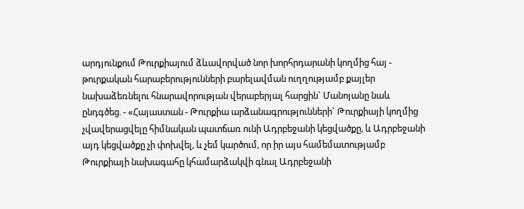արդյունքում Թուրքիայում ձևավորված նոր խորհրդարանի կողմից հայ - թուրքական հարաբերությունների բարելավման ուղղությամբ քայլեր նախաձեռնելու հնարավորության վերաբերյալ հարցին` Մանոյանը նաև ընդգծեց. - «Հայաստան - Թուրքիա արձանագրությունների` Թուրքիայի կողմից չվավերացվելը հիմնական պատճառ ունի Ադրբեջանի կեցվածքը, և Ադրբեջանի այդ կեցվածքը չի փոխվել, և չեմ կարծում, որ իր այս համեմատությամբ Թուրքիայի նախագահը կհամարձակվի գնալ Ադրբեջանի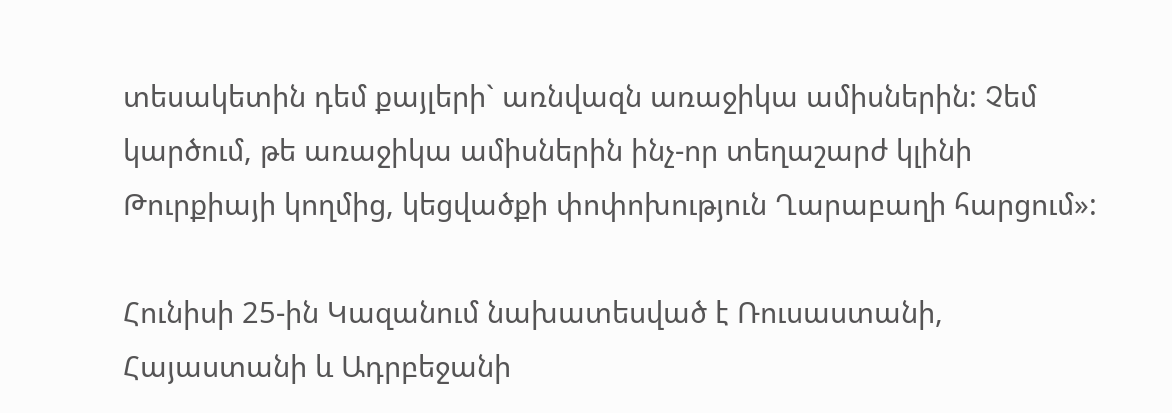տեսակետին դեմ քայլերի` առնվազն առաջիկա ամիսներին: Չեմ կարծում, թե առաջիկա ամիսներին ինչ-որ տեղաշարժ կլինի Թուրքիայի կողմից, կեցվածքի փոփոխություն Ղարաբաղի հարցում»:

Հունիսի 25-ին Կազանում նախատեսված է Ռուսաստանի, Հայաստանի և Ադրբեջանի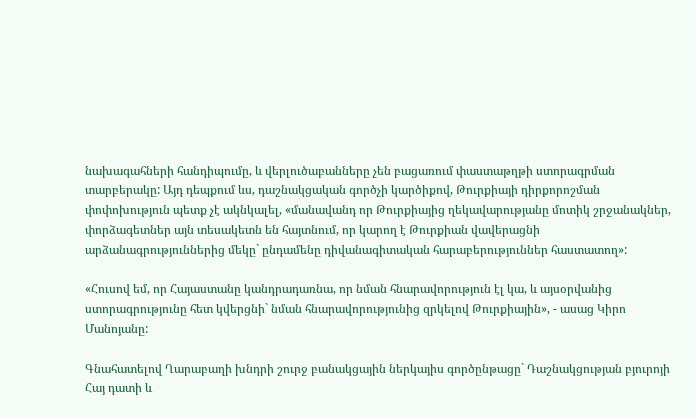նախագահների հանդիպումը, և վերլուծաբանները չեն բացառում փաստաթղթի ստորագրման տարբերակը: Այդ դեպքում ևս, դաշնակցական գործչի կարծիքով, Թուրքիայի դիրքորոշման փոփոխություն պետք չէ ակնկալել, «մանավանդ որ Թուրքիայից ղեկավարությանը մոտիկ շրջանակներ, փորձագետներ այն տեսակետն են հայտնում, որ կարող է Թուրքիան վավերացնի արձանագրություններից մեկը` ընդամենը դիվանագիտական հարաբերություններ հաստատող»:

«Հուսով եմ, որ Հայաստանը կանդրադառնա, որ նման հնարավորություն էլ կա, և այսօրվանից ստորագրությունը հետ կվերցնի` նման հնարավորությունից զրկելով Թուրքիային», - ասաց Կիրո Մանոյանը:

Գնահատելով Ղարաբաղի խնդրի շուրջ բանակցային ներկայիս գործընթացը` Դաշնակցության բյուրոյի Հայ դատի և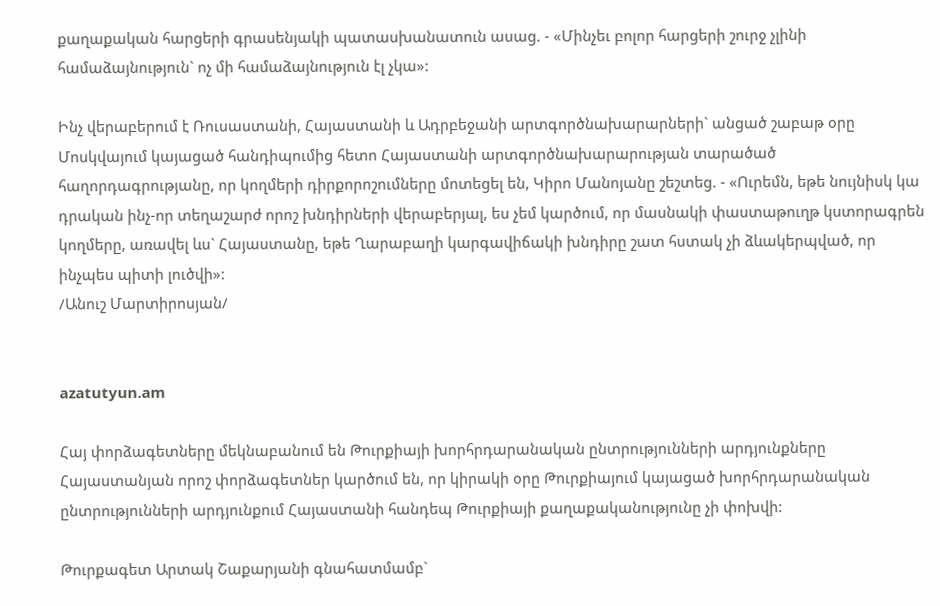քաղաքական հարցերի գրասենյակի պատասխանատուն ասաց. - «Մինչեւ բոլոր հարցերի շուրջ չլինի համաձայնություն` ոչ մի համաձայնություն էլ չկա»:

Ինչ վերաբերում է Ռուսաստանի, Հայաստանի և Ադրբեջանի արտգործնախարարների` անցած շաբաթ օրը Մոսկվայում կայացած հանդիպումից հետո Հայաստանի արտգործնախարարության տարածած հաղորդագրությանը, որ կողմերի դիրքորոշումները մոտեցել են, Կիրո Մանոյանը շեշտեց. - «Ուրեմն, եթե նույնիսկ կա դրական ինչ-որ տեղաշարժ որոշ խնդիրների վերաբերյալ, ես չեմ կարծում, որ մասնակի փաստաթուղթ կստորագրեն կողմերը, առավել ևս` Հայաստանը, եթե Ղարաբաղի կարգավիճակի խնդիրը շատ հստակ չի ձևակերպված, որ ինչպես պիտի լուծվի»:
/Անուշ Մարտիրոսյան/


azatutyun.am

Հայ փորձագետները մեկնաբանում են Թուրքիայի խորհրդարանական ընտրությունների արդյունքները
Հայաստանյան որոշ փորձագետներ կարծում են, որ կիրակի օրը Թուրքիայում կայացած խորհրդարանական ընտրությունների արդյունքում Հայաստանի հանդեպ Թուրքիայի քաղաքականությունը չի փոխվի:

Թուրքագետ Արտակ Շաքարյանի գնահատմամբ`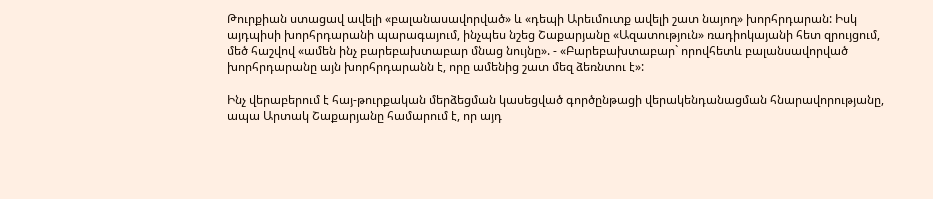Թուրքիան ստացավ ավելի «բալանասավորված» և «դեպի Արեւմուտք ավելի շատ նայող» խորհրդարան: Իսկ այդպիսի խորհրդարանի պարագայում, ինչպես նշեց Շաքարյանը «Ազատություն» ռադիոկայանի հետ զրույցում, մեծ հաշվով «ամեն ինչ բարեբախտաբար մնաց նույնը». - «Բարեբախտաբար` որովհետև բալանսավորված խորհրդարանը այն խորհրդարանն է, որը ամենից շատ մեզ ձեռնտու է»:

Ինչ վերաբերում է հայ-թուրքական մերձեցման կասեցված գործընթացի վերակենդանացման հնարավորությանը, ապա Արտակ Շաքարյանը համարում է, որ այդ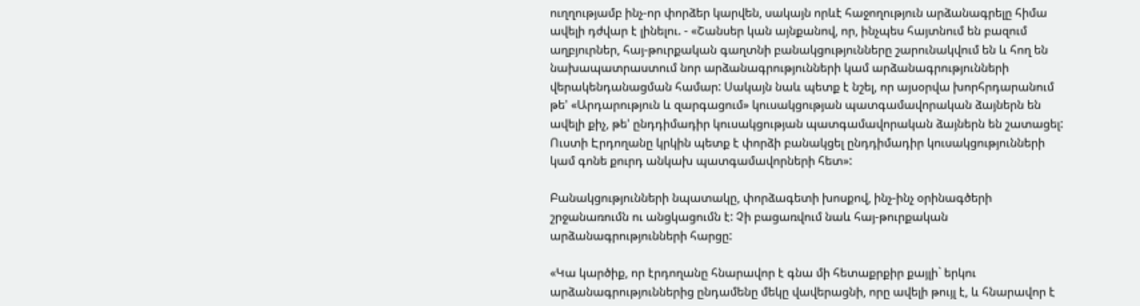ուղղությամբ ինչ-որ փորձեր կարվեն, սակայն որևէ հաջողություն արձանագրելը հիմա ավելի դժվար է լինելու. - «Շանսեր կան այնքանով, որ, ինչպես հայտնում են բազում աղբյուրներ, հայ-թուրքական գաղտնի բանակցությունները շարունակվում են և հող են նախապատրաստում նոր արձանագրությունների կամ արձանագրությունների վերակենդանացման համար: Սակայն նաև պետք է նշել, որ այսօրվա խորհրդարանում թե' «Արդարություն և զարգացում» կուսակցության պատգամավորական ձայներն են ավելի քիչ, թե' ընդդիմադիր կուսակցության պատգամավորական ձայներն են շատացել: Ուստի Էրդողանը կրկին պետք է փորձի բանակցել ընդդիմադիր կուսակցությունների կամ գոնե քուրդ անկախ պատգամավորների հետ»:

Բանակցությունների նպատակը, փորձագետի խոսքով, ինչ-ինչ օրինագծերի շրջանառումն ու անցկացումն է: Չի բացառվում նաև հայ-թուրքական արձանագրությունների հարցը:

«Կա կարծիք, որ էրդողանը հնարավոր է գնա մի հետաքրքիր քայլի` երկու արձանագրություններից ընդամենը մեկը վավերացնի, որը ավելի թույլ է, և հնարավոր է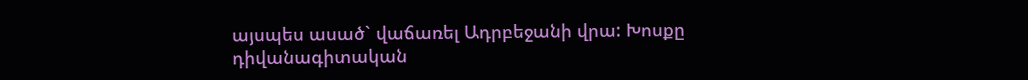այսպես ասած` վաճառել Ադրբեջանի վրա: Խոսքը դիվանագիտական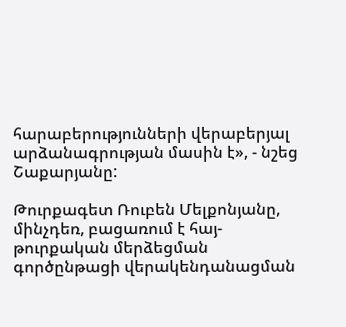հարաբերությունների վերաբերյալ արձանագրության մասին է», - նշեց Շաքարյանը:

Թուրքագետ Ռուբեն Մելքոնյանը, մինչդեռ, բացառում է հայ-թուրքական մերձեցման գործընթացի վերակենդանացման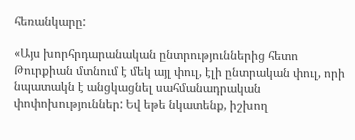հեռանկարը:

«Այս խորհրդարանական ընտրություններից հետո Թուրքիան մտնում է մեկ այլ փուլ, էլի ընտրական փուլ, որի նպատակն է անցկացնել սահմանադրական փոփոխություններ: Եվ եթե նկատենք, իշխող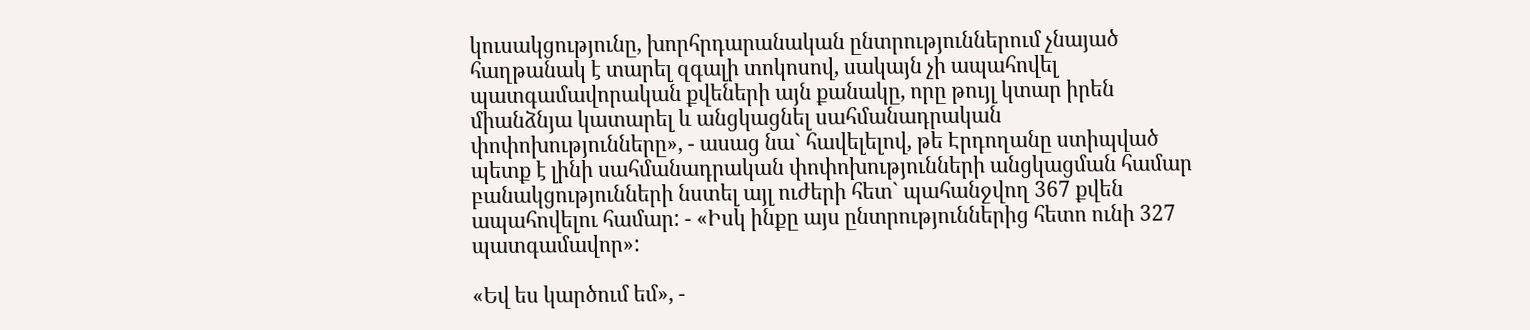կուսակցությունը, խորհրդարանական ընտրություններում չնայած հաղթանակ է տարել զգալի տոկոսով, սակայն չի ապահովել պատգամավորական քվեների այն քանակը, որը թույլ կտար իրեն միանձնյա կատարել և անցկացնել սահմանադրական փոփոխությունները», - ասաց նա` հավելելով, թե Էրդողանը ստիպված պետք է լինի սահմանադրական փոփոխությունների անցկացման համար բանակցությունների նստել այլ ուժերի հետ` պահանջվող 367 քվեն ապահովելու համար: - «Իսկ ինքը այս ընտրություններից հետո ունի 327 պատգամավոր»:

«Եվ ես կարծում եմ», -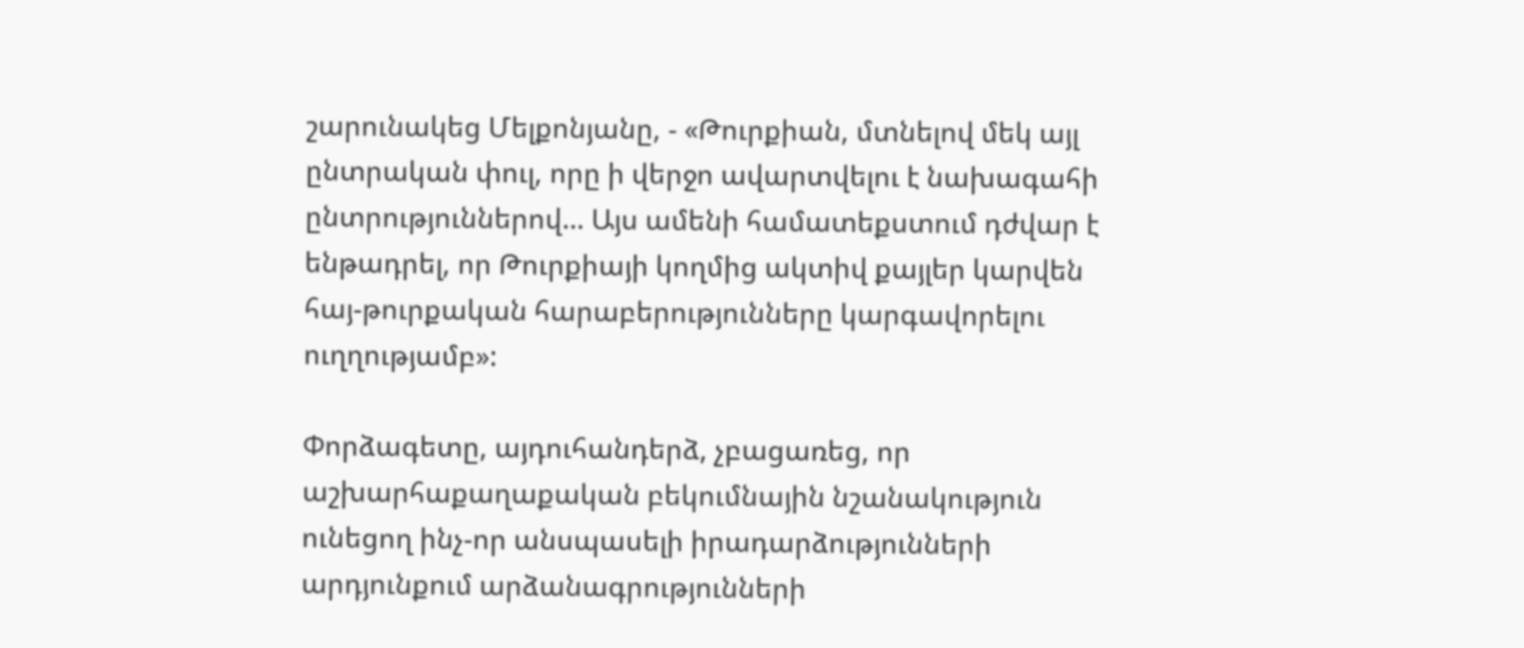շարունակեց Մելքոնյանը, - «Թուրքիան, մտնելով մեկ այլ ընտրական փուլ, որը ի վերջո ավարտվելու է նախագահի ընտրություններով… Այս ամենի համատեքստում դժվար է ենթադրել, որ Թուրքիայի կողմից ակտիվ քայլեր կարվեն հայ-թուրքական հարաբերությունները կարգավորելու ուղղությամբ»:

Փորձագետը, այդուհանդերձ, չբացառեց, որ աշխարհաքաղաքական բեկումնային նշանակություն ունեցող ինչ-որ անսպասելի իրադարձությունների արդյունքում արձանագրությունների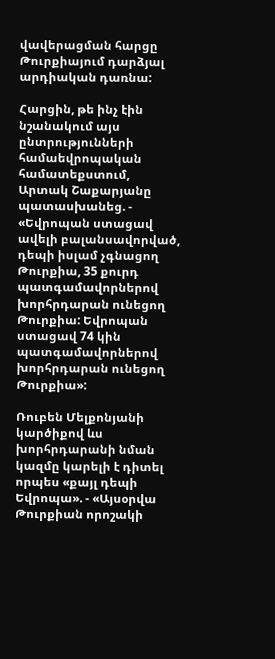վավերացման հարցը Թուրքիայում դարձյալ արդիական դառնա:

Հարցին, թե ինչ էին նշանակում այս ընտրությունների համաեվրոպական համատեքստում, Արտակ Շաքարյանը պատասխանեց. - «Եվրոպան ստացավ ավելի բալանսավորված, դեպի իսլամ չգնացող Թուրքիա, 35 քուրդ պատգամավորներով խորհրդարան ունեցող Թուրքիա: Եվրոպան ստացավ 74 կին պատգամավորներով խորհրդարան ունեցող Թուրքիա»:

Ռուբեն Մելքոնյանի կարծիքով ևս խորհրդարանի նման կազմը կարելի է դիտել որպես «քայլ դեպի Եվրոպա». - «Այսօրվա Թուրքիան որոշակի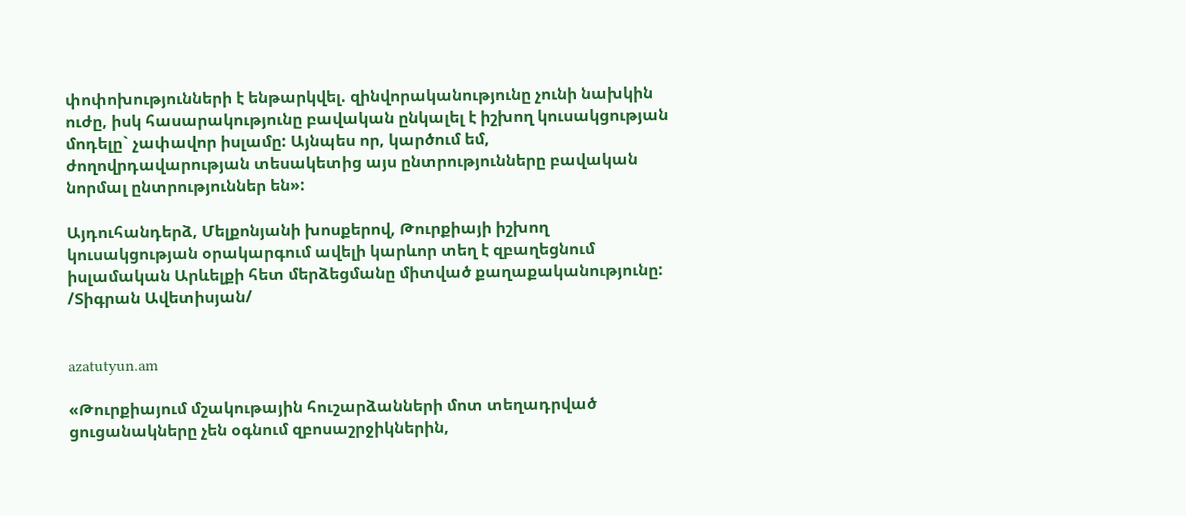փոփոխությունների է ենթարկվել. զինվորականությունը չունի նախկին ուժը, իսկ հասարակությունը բավական ընկալել է իշխող կուսակցության մոդելը` չափավոր իսլամը: Այնպես որ, կարծում եմ, ժողովրդավարության տեսակետից այս ընտրությունները բավական նորմալ ընտրություններ են»:

Այդուհանդերձ, Մելքոնյանի խոսքերով, Թուրքիայի իշխող կուսակցության օրակարգում ավելի կարևոր տեղ է զբաղեցնում իսլամական Արևելքի հետ մերձեցմանը միտված քաղաքականությունը:
/Տիգրան Ավետիսյան/


azatutyun.am

«Թուրքիայում մշակութային հուշարձանների մոտ տեղադրված ցուցանակները չեն օգնում զբոսաշրջիկներին,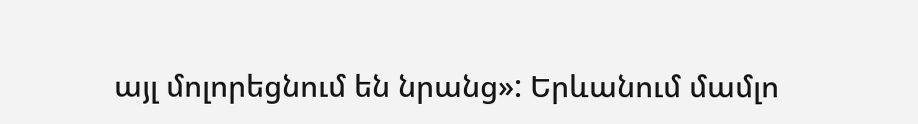այլ մոլորեցնում են նրանց»: Երևանում մամլո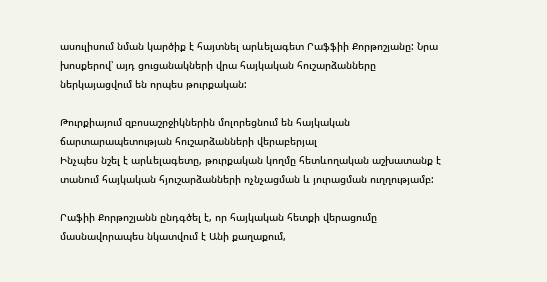ասուլիսում նման կարծիք է հայտնել արևելագետ Րաֆֆիի Քորթոշյանը: Նրա խոսքերով՝ այդ ցուցանակների վրա հայկական հուշարձանները ներկայացվում են որպես թուրքական:

Թուրքիայում զբոսաշրջիկներին մոլորեցնում են հայկական ճարտարապետության հուշարձանների վերաբերյալ
Ինչպես նշել է արևելագետը, թուրքական կողմը հետևողական աշխատանք է տանում հայկական հյուշարձանների ոչնչացման և յուրացման ուղղությամբ:

Րաֆիի Քորթոշյանն ընդգծել է, որ հայկական հետքի վերացումը մասնավորապես նկատվում է Անի քաղաքում,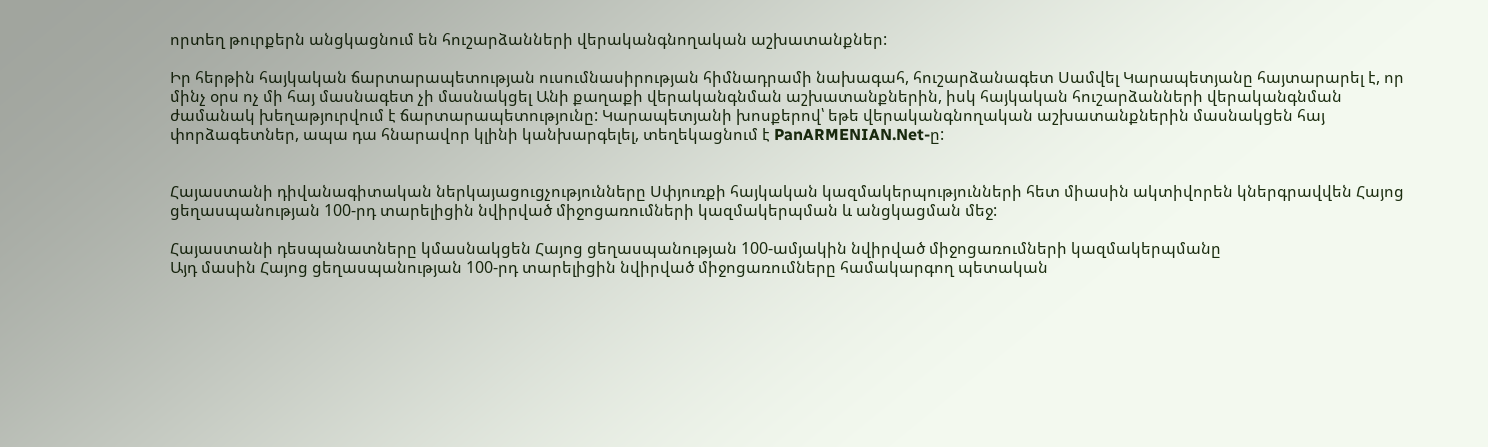որտեղ թուրքերն անցկացնում են հուշարձանների վերականգնողական աշխատանքներ:

Իր հերթին հայկական ճարտարապետության ուսումնասիրության հիմնադրամի նախագահ, հուշարձանագետ Սամվել Կարապետյանը հայտարարել է, որ մինչ օրս ոչ մի հայ մասնագետ չի մասնակցել Անի քաղաքի վերականգնման աշխատանքներին, իսկ հայկական հուշարձանների վերականգնման ժամանակ խեղաթյուրվում է ճարտարապետությունը: Կարապետյանի խոսքերով՝ եթե վերականգնողական աշխատանքներին մասնակցեն հայ փորձագետներ, ապա դա հնարավոր կլինի կանխարգելել, տեղեկացնում է PanARMENIAN.Net-ը:


Հայաստանի դիվանագիտական ներկայացուցչությունները Սփյուռքի հայկական կազմակերպությունների հետ միասին ակտիվորեն կներգրավվեն Հայոց ցեղասպանության 100-րդ տարելիցին նվիրված միջոցառումների կազմակերպման և անցկացման մեջ:

Հայաստանի դեսպանատները կմասնակցեն Հայոց ցեղասպանության 100-ամյակին նվիրված միջոցառումների կազմակերպմանը
Այդ մասին Հայոց ցեղասպանության 100-րդ տարելիցին նվիրված միջոցառումները համակարգող պետական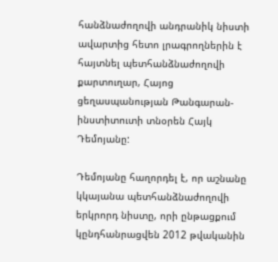հանձնաժողովի անդրանիկ նիստի ավարտից հետո լրագրողներին է հայտնել պետհանձնաժողովի քարտուղար, Հայոց ցեղասպանության Թանգարան-ինստիտուտի տնօրեն Հայկ Դեմոյանը:

Դեմոյանը հաղորդել է, որ աշնանը կկայանա պետհանձնաժողովի երկրորդ նիստը, որի ընթացքում կընդհանրացվեն 2012 թվականին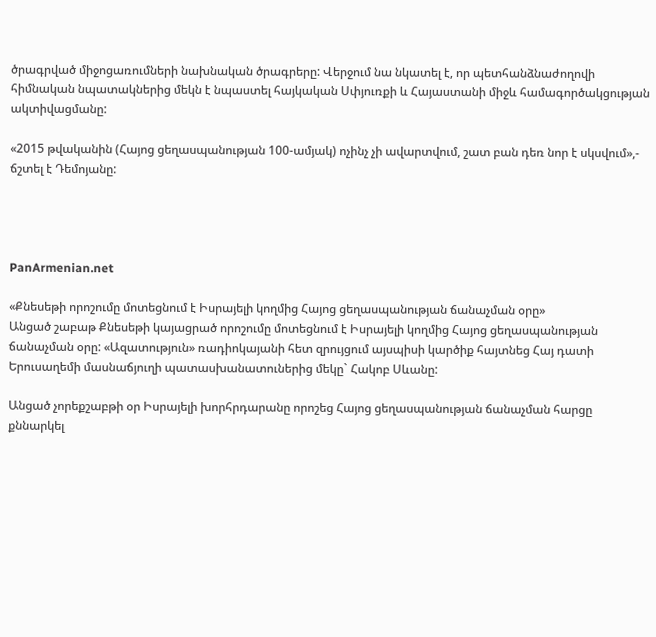ծրագրված միջոցառումների նախնական ծրագրերը: Վերջում նա նկատել է, որ պետհանձնաժողովի հիմնական նպատակներից մեկն է նպաստել հայկական Սփյուռքի և Հայաստանի միջև համագործակցության ակտիվացմանը:

«2015 թվականին (Հայոց ցեղասպանության 100-ամյակ) ոչինչ չի ավարտվում, շատ բան դեռ նոր է սկսվում»,- ճշտել է Դեմոյանը:




PanArmenian.net

«Քնեսեթի որոշումը մոտեցնում է Իսրայելի կողմից Հայոց ցեղասպանության ճանաչման օրը»
Անցած շաբաթ Քնեսեթի կայացրած որոշումը մոտեցնում է Իսրայելի կողմից Հայոց ցեղասպանության ճանաչման օրը: «Ազատություն» ռադիոկայանի հետ զրույցում այսպիսի կարծիք հայտնեց Հայ դատի Երուսաղեմի մասնաճյուղի պատասխանատուներից մեկը` Հակոբ Սևանը:

Անցած չորեքշաբթի օր Իսրայելի խորհրդարանը որոշեց Հայոց ցեղասպանության ճանաչման հարցը քննարկել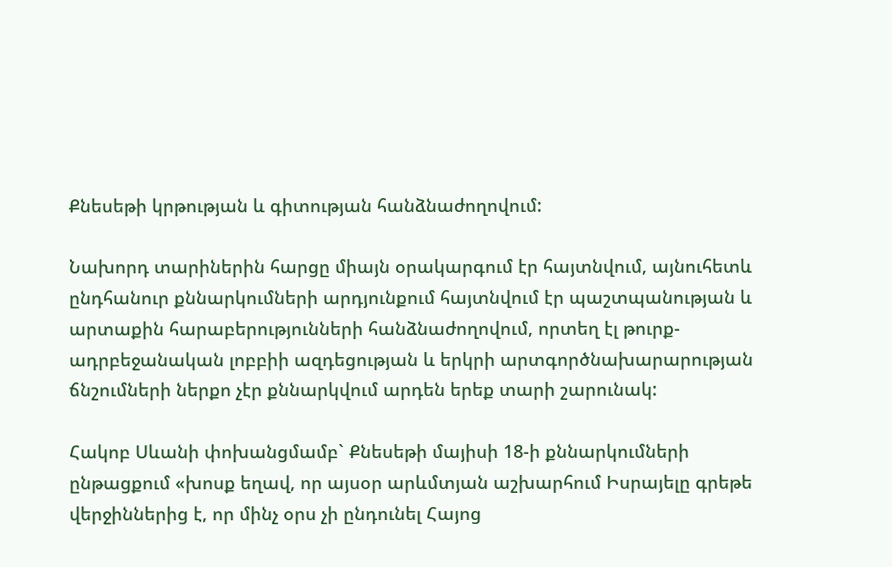Քնեսեթի կրթության և գիտության հանձնաժողովում:

Նախորդ տարիներին հարցը միայն օրակարգում էր հայտնվում, այնուհետև ընդհանուր քննարկումների արդյունքում հայտնվում էր պաշտպանության և արտաքին հարաբերությունների հանձնաժողովում, որտեղ էլ թուրք-ադրբեջանական լոբբիի ազդեցության և երկրի արտգործնախարարության ճնշումների ներքո չէր քննարկվում արդեն երեք տարի շարունակ:

Հակոբ Սևանի փոխանցմամբ` Քնեսեթի մայիսի 18-ի քննարկումների ընթացքում «խոսք եղավ, որ այսօր արևմտյան աշխարհում Իսրայելը գրեթե վերջիններից է, որ մինչ օրս չի ընդունել Հայոց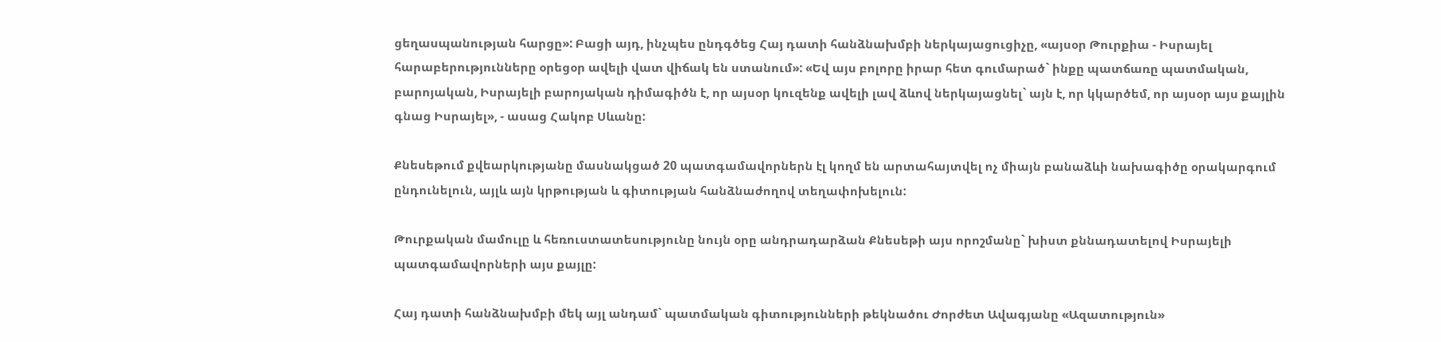ցեղասպանության հարցը»: Բացի այդ, ինչպես ընդգծեց Հայ դատի հանձնախմբի ներկայացուցիչը, «այսօր Թուրքիա - Իսրայել հարաբերությունները օրեցօր ավելի վատ վիճակ են ստանում»: «Եվ այս բոլորը իրար հետ գումարած` ինքը պատճառը պատմական, բարոյական, Իսրայելի բարոյական դիմագիծն է, որ այսօր կուզենք ավելի լավ ձևով ներկայացնել` այն է, որ կկարծեմ, որ այսօր այս քայլին գնաց Իսրայել», - ասաց Հակոբ Սևանը:

Քնեսեթում քվեարկությանը մասնակցած 20 պատգամավորներն էլ կողմ են արտահայտվել ոչ միայն բանաձևի նախագիծը օրակարգում ընդունելուն, այլև այն կրթության և գիտության հանձնաժողով տեղափոխելուն:

Թուրքական մամուլը և հեռուստատեսությունը նույն օրը անդրադարձան Քնեսեթի այս որոշմանը` խիստ քննադատելով Իսրայելի պատգամավորների այս քայլը:

Հայ դատի հանձնախմբի մեկ այլ անդամ` պատմական գիտությունների թեկնածու Ժորժետ Ավագյանը «Ազատություն»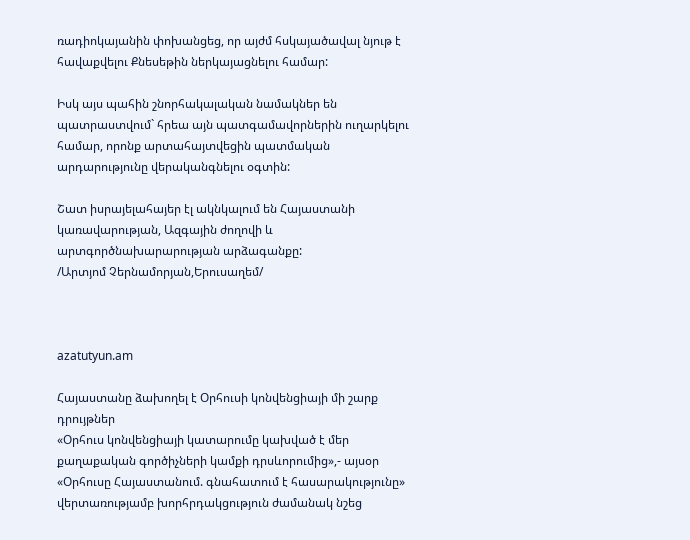ռադիոկայանին փոխանցեց, որ այժմ հսկայածավալ նյութ է հավաքվելու Քնեսեթին ներկայացնելու համար:

Իսկ այս պահին շնորհակալական նամակներ են պատրաստվում` հրեա այն պատգամավորներին ուղարկելու համար, որոնք արտահայտվեցին պատմական արդարությունը վերականգնելու օգտին:

Շատ իսրայելահայեր էլ ակնկալում են Հայաստանի կառավարության, Ազգային ժողովի և արտգործնախարարության արձագանքը:
/Արտյոմ Չերնամորյան,Երուսաղեմ/



azatutyun.am

Հայաստանը ձախողել է Օրհուսի կոնվենցիայի մի շարք դրույթներ
«Օրհուս կոնվենցիայի կատարումը կախված է մեր քաղաքական գործիչների կամքի դրսևորումից»,- այսօր «Օրհուսը Հայաստանում. գնահատում է հասարակությունը» վերտառությամբ խորհրդակցություն ժամանակ նշեց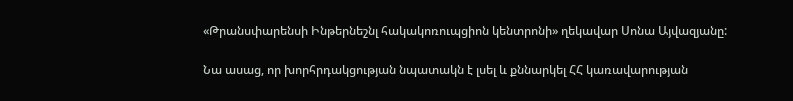«Թրանսփարենսի Ինթերնեշնլ հակակոռուպցիոն կենտրոնի» ղեկավար Սոնա Այվազյանը:

Նա ասաց, որ խորհրդակցության նպատակն է լսել և քննարկել ՀՀ կառավարության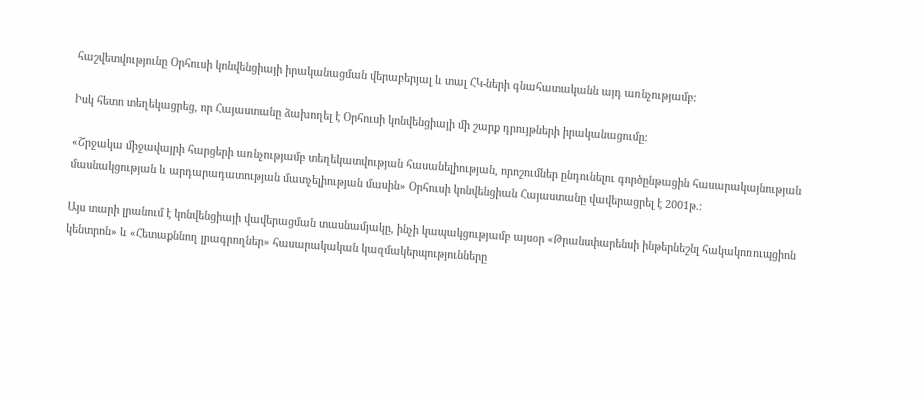հաշվետվությունը Օրհուսի կոնվենցիայի իրականացման վերաբերյալ և տալ ՀԿ-ների գնահատականն այդ առնչությամբ:

Իսկ հետո տեղեկացրեց, որ Հայաստանը ձախողել է Օրհուսի կոնվենցիայի մի շարք դրույթների իրականացումը:

«Շրջակա միջավայրի հարցերի առնչությամբ տեղեկատվության հասանելիության, որոշումներ ընդունելու գործընթացին հասարակայնության մասնակցության և արդարադատության մատչելիության մասին» Օրհուսի կոնվենցիան Հայաստանը վավերացրել է 2001թ.:

Այս տարի լրանում է կոնվենցիայի վավերացման տասնամյակը, ինչի կապակցությամբ այսօր «Թրանսփարենսի ինթերնեշնլ հակակոռուպցիոն կենտրոն» և «Հետաքննող լրագրողներ» հասարակական կազմակերպությունները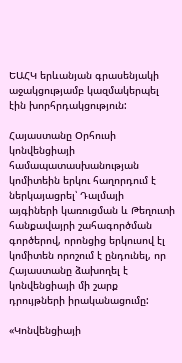ԵԱՀԿ երևանյան գրասենյակի աջակցությամբ կազմակերպել էին խորհրդակցություն:

Հայաստանը Օրհուսի կոնվենցիայի համապատասխանության կոմիտեին երկու հաղորդում է ներկայացրել՝ Դալմայի այգիների կառուցման և Թեղուտի հանքավայրի շահագործման գործերով, որոնցից երկուսով էլ կոմիտեն որոշում է ընդունել, որ Հայաստանը ձախողել է կոնվենցիայի մի շարք դրույթների իրականացումը:

«Կոնվենցիայի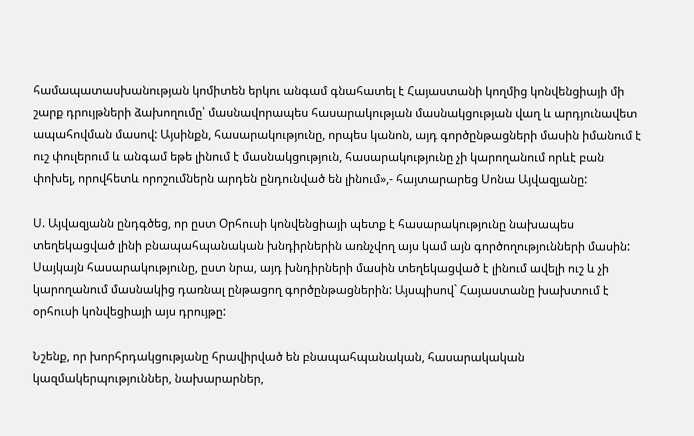համապատասխանության կոմիտեն երկու անգամ գնահատել է Հայաստանի կողմից կոնվենցիայի մի շարք դրույթների ձախողումը՝ մասնավորապես հասարակության մասնակցության վաղ և արդյունավետ ապահովման մասով: Այսինքն, հասարակությունը, որպես կանոն, այդ գործընթացների մասին իմանում է ուշ փուլերում և անգամ եթե լինում է մասնակցություն, հասարակությունը չի կարողանում որևէ բան փոխել, որովհետև որոշումներն արդեն ընդունված են լինում»,- հայտարարեց Սոնա Այվազյանը:

Ս. Այվազյանն ընդգծեց, որ ըստ Օրհուսի կոնվենցիայի պետք է հասարակությունը նախապես տեղեկացված լինի բնապահպանական խնդիրներին առնչվող այս կամ այն գործողությունների մասին: Սայկայն հասարակությունը, ըստ նրա, այդ խնդիրների մասին տեղեկացված է լինում ավելի ուշ և չի կարողանում մասնակից դառնալ ընթացող գործընթացներին: Այսպիսով` Հայաստանը խախտում է օրհուսի կոնվեցիայի այս դրույթը:

Նշենք, որ խորհրդակցությանը հրավիրված են բնապահպանական, հասարակական կազմակերպություններ, նախարարներ,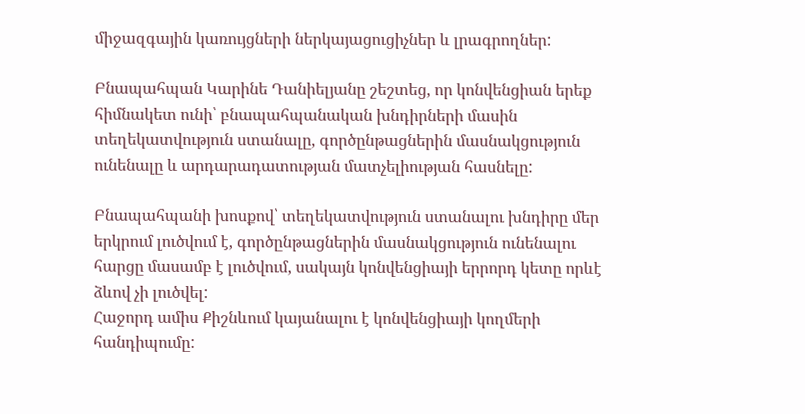միջազգային կառույցների ներկայացուցիչներ և լրագրողներ:

Բնապահպան Կարինե Դանիելյանը շեշտեց, որ կոնվենցիան երեք հիմնակետ ունի՝ բնապահպանական խնդիրների մասին տեղեկատվություն ստանալը, գործընթացներին մասնակցություն ունենալը և արդարադատության մատչելիության հասնելը:

Բնապահպանի խոսքով՝ տեղեկատվություն ստանալու խնդիրը մեր երկրում լուծվում է, գործընթացներին մասնակցություն ունենալու հարցը մասամբ է լուծվում, սակայն կոնվենցիայի երրորդ կետը որևէ ձևով չի լուծվել:
Հաջորդ ամիս Քիշնևում կայանալու է կոնվենցիայի կողմերի հանդիպումը: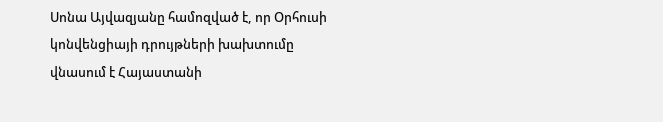Սոնա Այվազյանը համոզված է, որ Օրհուսի կոնվենցիայի դրույթների խախտումը վնասում է Հայաստանի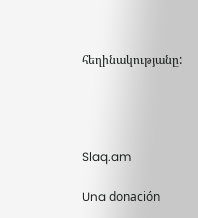հեղինակությանը:




Slaq.am

Una donación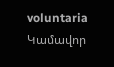voluntaria
Կամավոր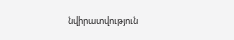նվիրատվություն